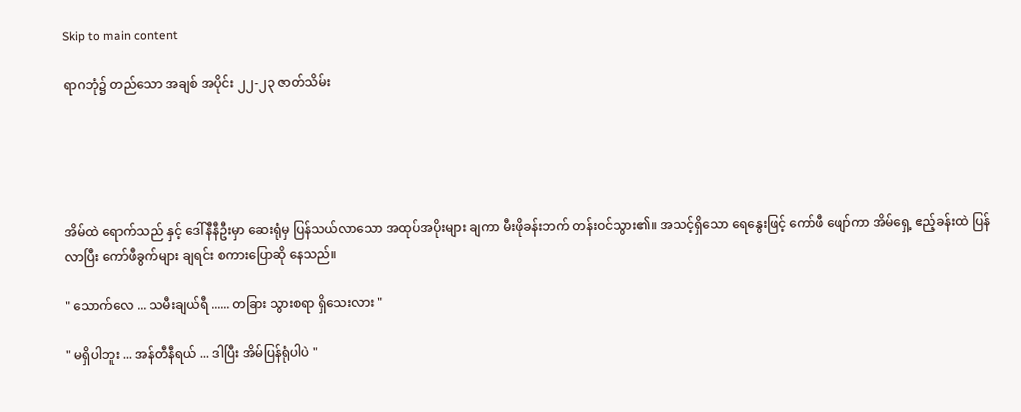Skip to main content

ရာဂဘုံ၌ တည်သော အချစ် အပိုင်း ၂၂-၂၃ ဇာတ်သိမ်း





အိမ်ထဲ ရောက်သည် နှင့် ဒေါ်နီနီဦးမှာ ဆေးရုံမှ ပြန်သယ်လာသော အထုပ်အပိုးများ ချကာ မီးဖိုခန်းဘက် တန်းဝင်သွား၏။ အသင့်ရှိသော ရေနွေးဖြင့် ကော်ဖီ ဖျော်ကာ အိမ်ရှေ့ ဧည့်ခန်းထဲ ပြန်လာပြီး ကော်ဖီခွက်များ ချရင်း စကားပြောဆို နေသည်။

" သောက်လေ ... သမီးချယ်ရီ ...... တခြား သွားစရာ ရှိသေးလား "

" မရှိပါဘူး ... အန်တီနီရယ် ... ဒါပြီး အိမ်ပြန်ရုံပါပဲ "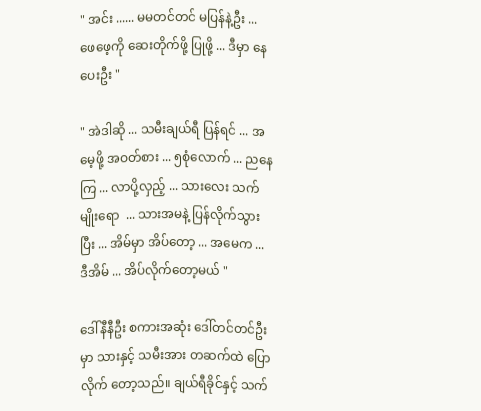" အင်း ...... မမတင်တင် မပြန်နဲ့ဦး ... ဖေဖေ့ကို ဆေးတိုက်ဖို့ ပြုဖို့ ... ဒီမှာ နေပေးဦး "

" အဲဒါဆို ... သမီးချယ်ရီ ပြန်ရင် ... အမေ့ဖို့ အဝတ်စား ... ၅စုံလောက် ... ညနေကြ ... လာပို့လှည့် ... သားလေး သက်မျိုးရော  ... သားအမနဲ့ ပြန်လိုက်သွားပြီး ... အိမ်မှာ အိပ်တော့ ... အမေက ... ဒီအိမ် ... အိပ်လိုက်တော့မယ် "

ဒေါ်နီနီဦး စကားအဆုံး ဒေါ်တင်တင်ဦးမှာ သားနှင့် သမီးအား တဆက်ထဲ ပြောလိုက် တော့သည်။ ချယ်ရီခိုင်နှင့် သက်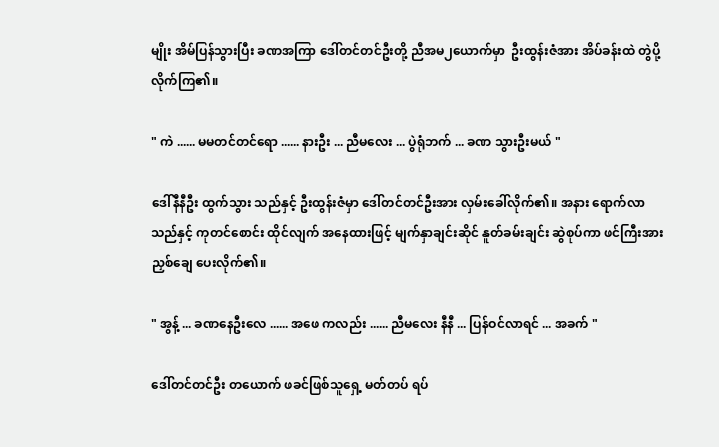မျိုး အိမ်ပြန်သွားပြီး ခဏအကြာ ဒေါ်တင်တင်ဦးတို့ ညီအမ၂ယောက်မှာ  ဦးထွန်းဇံအား အိပ်ခန်းထဲ တွဲပို့ လိုက်ကြ၏။

" ကဲ ...... မမတင်တင်ရော ...... နားဦး ... ညီမလေး ... ပွဲရုံဘက် ... ခဏ သွားဦးမယ် "

ဒေါ်နီနီဦး ထွက်သွား သည်နှင့် ဦးထွန်းဇံမှာ ဒေါ်တင်တင်ဦးအား လှမ်းခေါ်လိုက်၏။ အနား ရောက်လာ သည်နှင့် ကုတင်စောင်း ထိုင်လျက် အနေထားဖြင့် မျက်နှာချင်းဆိုင် နူတ်ခမ်းချင်း ဆွဲစုပ်ကာ ဖင်ကြီးအား ညှစ်ချေ ပေးလိုက်၏။

" အွန့် ... ခဏနေဦးလေ ...... အဖေ ကလည်း ...... ညီမလေး နီနီ ... ပြန်ဝင်လာရင် ... အခက် "

ဒေါ်တင်တင်ဦး တယောက် ဖခင်ဖြစ်သူရှေ့ မတ်တပ် ရပ်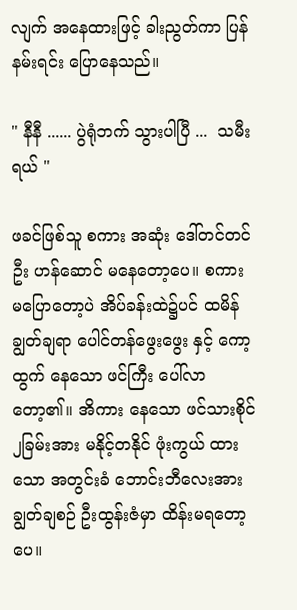လျက် အနေထားဖြင့် ခါးညွတ်ကာ ပြန်နမ်းရင်း ပြောနေသည်။

" နီနီ ...... ပွဲရုံဘက် သွားပါပြီ ...  သမီးရယ် "

ဖခင်ဖြစ်သူ စကား အဆုံး ဒေါ်တင်တင်ဦး ဟန်ဆောင် မနေတော့ပေ။ စကား မပြောတော့ပဲ အိပ်ခန်းထဲ၌ပင် ထမိန်ချွတ်ချရာ ပေါင်တန်ဖွေးဖွေး နှင့် ကော့ထွက် နေသော ဖင်ကြီး ပေါ်လာတော့၏။ အိကား နေသော ဖင်သားစိုင်၂ခြမ်းအား မနိုင့်တနိုင် ဖုံးကွယ် ထားသော အတွင်းခံ ဘောင်းဘီလေးအား ချွတ်ချစဉ် ဦးထွန်းဇံမှာ ထိန်းမရတော့ပေ။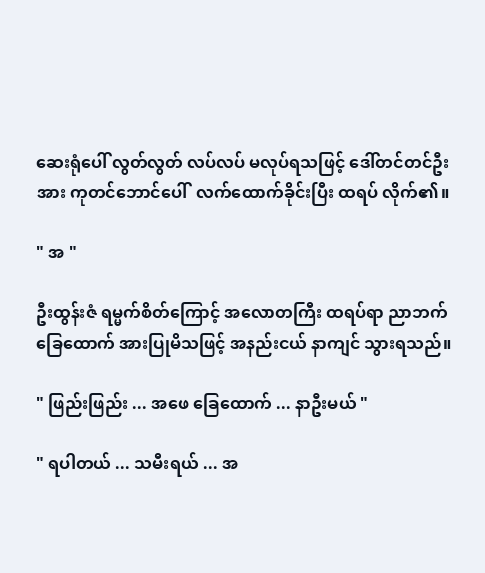ဆေးရုံပေါ် လွတ်လွတ် လပ်လပ် မလုပ်ရသဖြင့် ဒေါ်တင်တင်ဦးအား ကုတင်ဘောင်ပေါ်  လက်ထောက်ခိုင်းပြီး ထရပ် လိုက်၏။

" အ "

ဦးထွန်းဇံ ရမ္မက်စိတ်ကြောင့် အလောတကြီး ထရပ်ရာ ညာဘက် ခြေထောက် အားပြုမိသဖြင့် အနည်းငယ် နာကျင် သွားရသည်။

" ဖြည်းဖြည်း ... အဖေ ခြေထောက် ... နာဦးမယ် "

" ရပါတယ် ... သမီးရယ် ... အ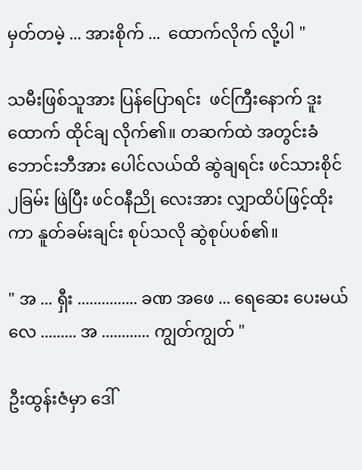မှတ်တမဲ့ ... အားစိုက် ...  ထောက်လိုက် လို့ပါ "

သမီးဖြစ်သူအား ပြန်ပြောရင်း  ဖင်ကြီးနောက် ဒူးထောက် ထိုင်ချ လိုက်၏။ တဆက်ထဲ အတွင်းခံ ဘောင်းဘီအား ပေါင်လယ်ထိ ဆွဲချရင်း ဖင်သားစိုင် ၂ခြမ်း ဖြဲပြီး ဖင်ဝနီညို လေးအား လျှာထိပ်ဖြင့်ထိုးကာ နူတ်ခမ်းချင်း စုပ်သလို ဆွဲစုပ်ပစ်၏။

" အ ... ရှီး ............... ခဏ အဖေ ... ရေဆေး ပေးမယ်လေ ......... အ ............ ကျွတ်ကျွတ် "

ဦးထွန်းဇံမှာ ဒေါ်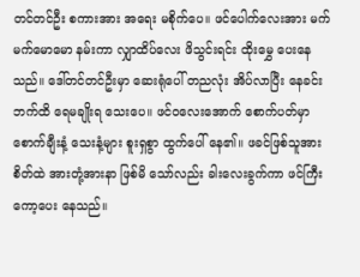တင်တင်ဦး စကားအား အရေး မစိုက်ပေ။ ဖင်ပေါက်လေးအား မက်မက်မောမော နမ်းကာ လျှာထိပ်လေး ဖိသွင်းရင်း ထိုးမွှေ ပေးနေသည်။ ဒေါ်တင်တင်ဦးမှာ ဆေးရုံပေါ် တညလုံး အိပ်လာပြီး နေခင်းဘက်ထိ ရေမချိုးရ သေးပေ။ ဖင်ဝလေးအောက် စောက်ပတ်မှာ စောက်ချီးနံ့ သေးနံ့များ စူးရှစွာ ထွက်ပေါ် နေ၏။ ဖခင်ဖြစ်သူအား စိတ်ထဲ အားတုံ့အားနာ ဖြစ်မိ သော်လည်း ခါးလေးခွက်ကာ ဖင်ကြီး ကော့ပေး နေသည်။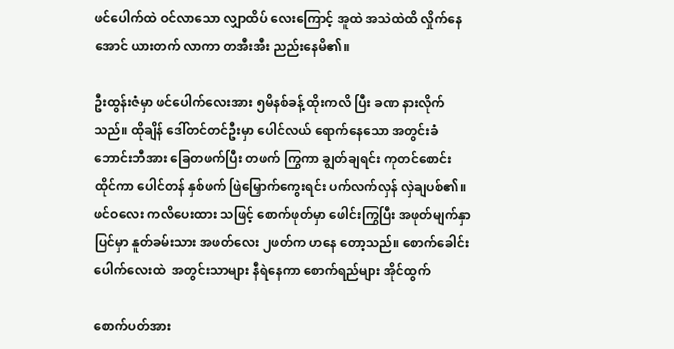ဖင်ပေါက်ထဲ ဝင်လာသော လျှာထိပ် လေးကြောင့် အူထဲ အသဲထဲထိ လှိုက်နေအောင် ယားတက် လာကာ တအီးအီး ညည်းနေမိ၏။

ဦးထွန်းဇံမှာ ဖင်ပေါက်လေးအား ၅မိနစ်ခန့် ထိုးကလိ ပြီး ခဏ နားလိုက်သည်။ ထိုချိန် ဒေါ်တင်တင်ဦးမှာ ပေါင်လယ် ရောက်နေသော အတွင်းခံ ဘောင်းဘီအား ခြေတဖက်ပြီး တဖက် ကြွကာ ချွတ်ချရင်း ကုတင်စောင်း ထိုင်ကာ ပေါင်တန် နှစ်ဖက် ဖြဲမြှောက်ကွေးရင်း ပက်လက်လှန် လှဲချပစ်၏။ ဖင်ဝလေး ကလိပေးထား သဖြင့် စောက်ဖုတ်မှာ ဖေါင်းကြွပြီး အဖုတ်မျက်နှာပြင်မှာ နူတ်ခမ်းသား အဖတ်လေး ၂ဖတ်က ဟနေ တော့သည်။ စောက်ခေါင်း ပေါက်လေးထဲ  အတွင်းသာများ နီရဲနေကာ စောက်ရည်များ အိုင်ထွက်

စောက်ပတ်အား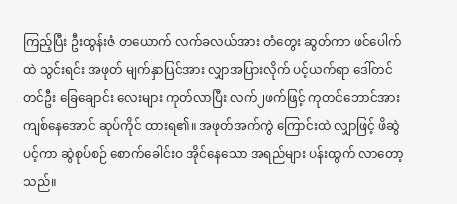ကြည့်ပြီး ဦးထွန်းဇံ တယောက် လက်ခလယ်အား တံတွေး ဆွတ်ကာ ဖင်ပေါက်ထဲ သွင်းရင်း အဖုတ် မျက်နှာပြင်အား လျှာအပြားလိုက် ပင့်ယက်ရာ ဒေါ်တင်တင်ဦး ခြေချောင်း လေးများ ကုတ်လာပြီး လက်၂ဖက်ဖြင့် ကုတင်ဘောင်အား  ကျစ်နေအောင် ဆုပ်ကိုင် ထားရ၏။ အဖုတ်အက်ကွဲ ကြောင်းထဲ လျှာဖြင့် ဖိဆွဲပင့်ကာ ဆွဲစုပ်စဉ် စောက်ခေါင်းဝ အိုင်နေသော အရည်များ ပန်းထွက် လာတော့သည်။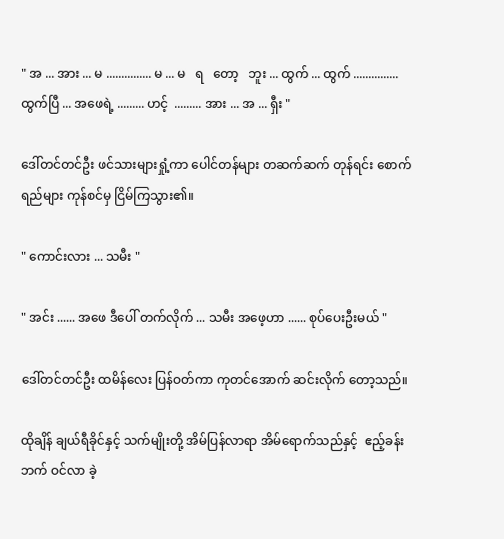" အ ... အား ... မ ............... မ ... မ   ရ   တော့   ဘူး ... ထွက် ... ထွက် ............... ထွက်ပြီ ... အဖေရဲ့ ......... ဟင့်  ......... အား ... အ ... ရှီး "

ဒေါ်တင်တင်ဦး ဖင်သားများရှုံ့ကာ ပေါင်တန်များ တဆက်ဆက် တုန်ရင်း စောက်ရည်များ ကုန်စင်မှ ငြိမ်ကြသွား၏။

" ကောင်းလား ... သမီး "

" အင်း ...... အဖေ ဒီပေါ် တက်လိုက် ... သမီး အဖေ့ဟာ ...... စုပ်ပေးဦးမယ် "

ဒေါ်တင်တင်ဦး ထမိန်လေး ပြန်ဝတ်ကာ ကုတင်အောက် ဆင်းလိုက် တော့သည်။

ထိုချိန် ချယ်ရီခိုင်နှင့် သက်မျိုးတို့ အိမ်ပြန်လာရာ အိမ်ရောက်သည်နှင့်  ဧည့်ခန်းဘက် ဝင်လာ ခဲ့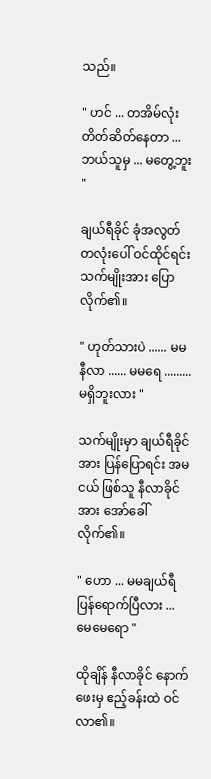သည်။

" ဟင် ... တအိမ်လုံး တိတ်ဆိတ်နေတာ ... ဘယ်သူမှ ... မတွေ့ဘူး "

ချယ်ရီခိုင် ခုံအလွတ် တလုံးပေါ် ဝင်ထိုင်ရင်း သက်မျိုးအား ပြောလိုက်၏။

" ဟုတ်သားပဲ ...... မမနီလာ ...... မမရေ ......... မရှိဘူးလား "

သက်မျိုးမှာ ချယ်ရီခိုင်အား ပြန်ပြောရင်း အမငယ် ဖြစ်သူ နီလာခိုင်အား အော်ခေါ် လိုက်၏။

" ဟော ... မမချယ်ရီ ပြန်ရောက်ပြီလား ... မေမေရော "

ထိုချိန် နီလာခိုင် နောက်ဖေးမှ ဧည့်ခန်းထဲ ဝင်လာ၏။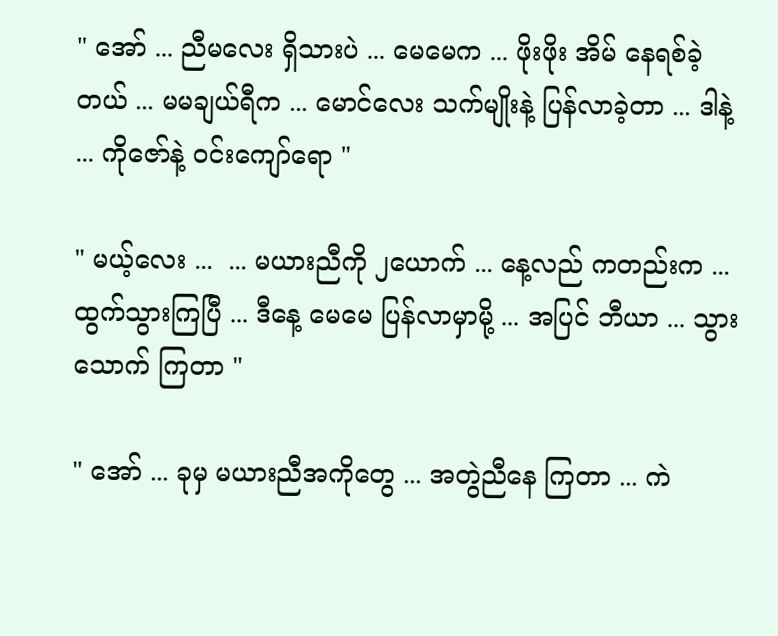" အော် ... ညီမလေး ရှိသားပဲ ... မေမေက ... ဖိုးဖိုး အိမ် နေရစ်ခဲ့တယ် ... မမချယ်ရီက ... မောင်လေး သက်မျိုးနဲ့ ပြန်လာခဲ့တာ ... ဒါနဲ့ ... ကိုဇော်နဲ့ ဝင်းကျော်ရော "

" မယ့်လေး ...  ... မယားညီကို ၂ယောက် ... နေ့လည် ကတည်းက ... ထွက်သွားကြပြီ ... ဒီနေ့ မေမေ ပြန်လာမှာမို့ ... အပြင် ဘီယာ ... သွားသောက် ကြတာ "

" အော် ... ခုမှ မယားညီအကိုတွေ ... အတွဲညီနေ ကြတာ ... ကဲ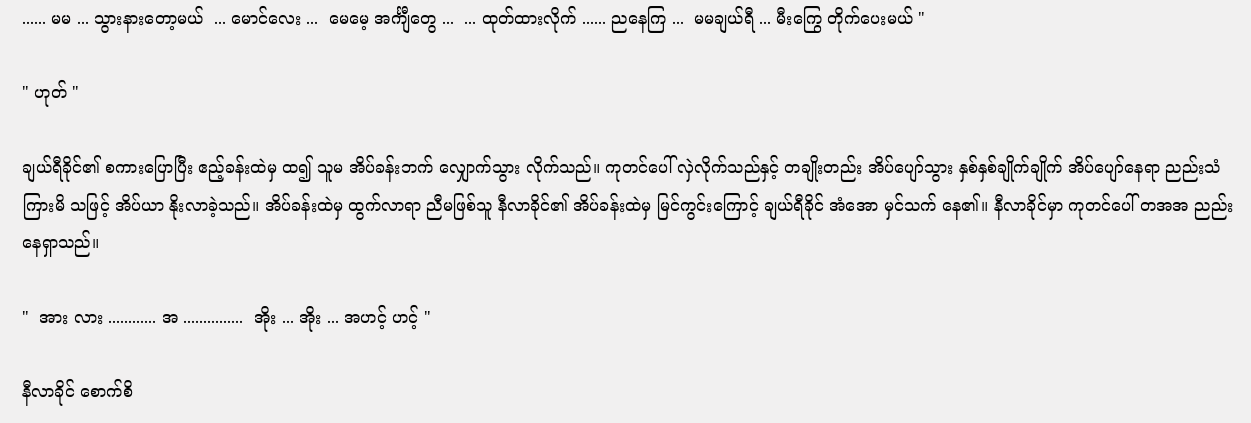...... မမ ... သွားနားတော့မယ်  ... မောင်လေး ...  မေမေ့ အင်္ကျီတွေ ...  ... ထုတ်ထားလိုက် ...... ညနေကြ ...  မမချယ်ရီ ... မီးကြွေ တိုက်ပေးမယ် "

" ဟုတ် "

ချယ်ရီခိုင်၏ စကားပြောပြီး ဧည့်ခန်းထဲမှ ထ၍ သူမ အိပ်ခန်းဘက် လျှောက်သွား လိုက်သည်။ ကုတင်ပေါ် လှဲလိုက်သည်နှင့် တချိုးတည်း အိပ်ပျော်သွား နှစ်နှစ်ချိုက်ချိုက် အိပ်ပျော်နေရာ ညည်းသံကြားမိ သဖြင့် အိပ်ယာ နိုးလာခဲ့သည်။ အိပ်ခန်းထဲမှ ထွက်လာရာ ညီမဖြစ်သူ နီလာခိုင်၏ အိပ်ခန်းထဲမှ မြင်ကွင်းကြောင့် ချယ်ရီခိုင် အံအော မှင်သက် နေ၏။ နီလာခိုင်မှာ ကုတင်ပေါ် တအအ ညည်းနေရှာသည်။

"  အား လား ............ အ ...............  အိုး ... အိုး ... အဟင့် ဟင့် "

နီလာခိုင် စောက်စိ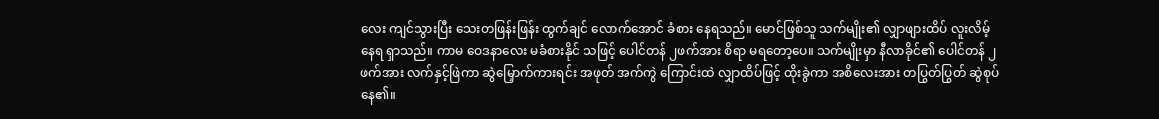လေး ကျင်သွားပြီး သေးတဖြန်းဖြန်း ထွက်ချင် လောက်အောင် ခံစား နေရသည်။ မောင်ဖြစ်သူ သက်မျိုး၏ လျှာဖျားထိပ် လူးလိမ့်နေရ ရှာသည်။ ကာမ ဝေဒနာလေး မခံစားနိုင် သဖြင့် ပေါင်တန် ၂ဖက်အား စိရာ မရတော့ပေ။ သက်မျိုးမှာ နီလာခိုင်၏ ပေါင်တန် ၂ဖက်အား လက်နှင့်ဖြဲကာ ဆွဲမြှောက်ကားရင်း အဖုတ် အက်ကွဲ ကြောင်းထဲ လျှာထိပ်ဖြင့် ထိုးခွဲကာ အစိလေးအား တပြွတ်ပြွတ် ဆွဲစုပ်နေ၏။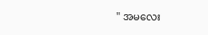" အမလေး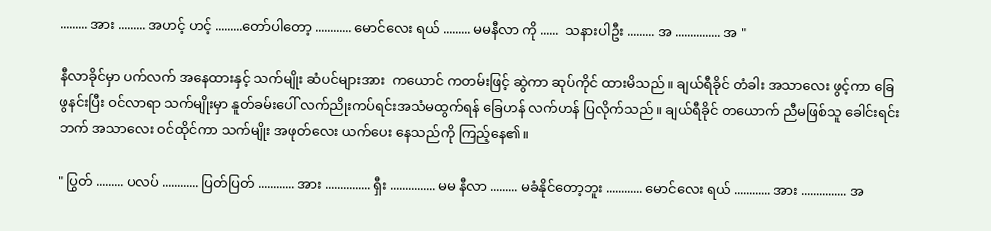......... အား ......... အဟင့် ဟင့် .........တော်ပါတော့ ............ မောင်လေး ရယ် ......... မမနီလာ ကို ......  သနားပါဦး ......... အ ............... အ "

နီလာခိုင်မှာ ပက်လက် အနေထားနှင့် သက်မျိုး ဆံပင်များအား  ကယောင် ကတမ်းဖြင့် ဆွဲကာ ဆုပ်ကိုင် ထားမိသည်။ ချယ်ရီခိုင် တံခါး အသာလေး ဖွင့်ကာ ခြေဖွနင်းပြီး ဝင်လာရာ သက်မျိုးမှာ နူတ်ခမ်းပေါ် လက်ညိုးကပ်ရင်းအသံမထွက်ရန် ခြေဟန် လက်ဟန် ပြလိုက်သည်။ ချယ်ရီခိုင် တယောက် ညီမဖြစ်သူ ခေါင်းရင်းဘက် အသာလေး ဝင်ထိုင်ကာ သက်မျိုး အဖုတ်လေး ယက်ပေး နေသည်ကို ကြည့်နေ၏။

" ပြွတ် ......... ပလပ် ............ ပြတ်ပြတ် ............ အား ............... ရှီး ............... မမ နီလာ ......... မခံနိုင်တော့ဘူး ............ မောင်လေး ရယ် ............ အား ............... အ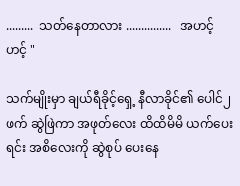.........  သတ်နေတာလား ...............   အဟင့် ဟင့် "

သက်မျိုးမှာ ချယ်ရီခိုင့်ရှေ့ နီလာခိုင်၏ ပေါင်၂ဖက် ဆွဲဖြဲကာ အဖုတ်လေး ထိထိမိမိ ယက်ပေးရင်း အစိလေးကို ဆွဲစုပ် ပေးနေ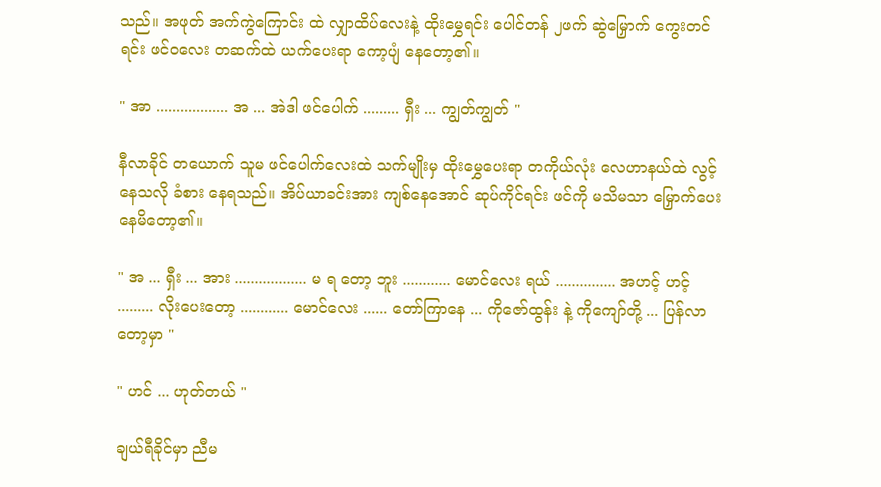သည်။ အဖုတ် အက်ကွဲကြောင်း ထဲ လျှာထိပ်လေးနဲ့ ထိုးမွှေရင်း ပေါင်တန် ၂ဖက် ဆွဲမြှောက် ကွေးတင်ရင်း ဖင်ဝလေး တဆက်ထဲ ယက်ပေးရာ ကော့ပျံ နေတော့၏။

" အာ .................. အ ... အဲဒါ ဖင်ပေါက် ......... ရှီး ... ကျွတ်ကျွတ် "

နီလာခိုင် တယောက် သူမ ဖင်ပေါက်လေးထဲ သက်မျိုးမှ ထိုးမွှေပေးရာ တကိုယ်လုံး လေဟာနယ်ထဲ လွင့်နေသလို ခံစား နေရသည်။ အိပ်ယာခင်းအား ကျစ်နေအောင် ဆုပ်ကိုင်ရင်း ဖင်ကို မသိမသာ မြှောက်ပေး နေမိတော့၏။

" အ ... ရှီး ... အား .................. မ ရ တော့ ဘူး ............ မောင်လေး ရယ် ............... အဟင့် ဟင့် ......... လိုးပေးတော့ ............ မောင်လေး ...... တော်ကြာနေ ... ကိုဇော်ထွန်း နဲ့ ကိုကျော်တို့ ... ပြန်လာတော့မှာ "

" ဟင် ... ဟုတ်တယ် "

ချယ်ရီခိုင်မှာ ညီမ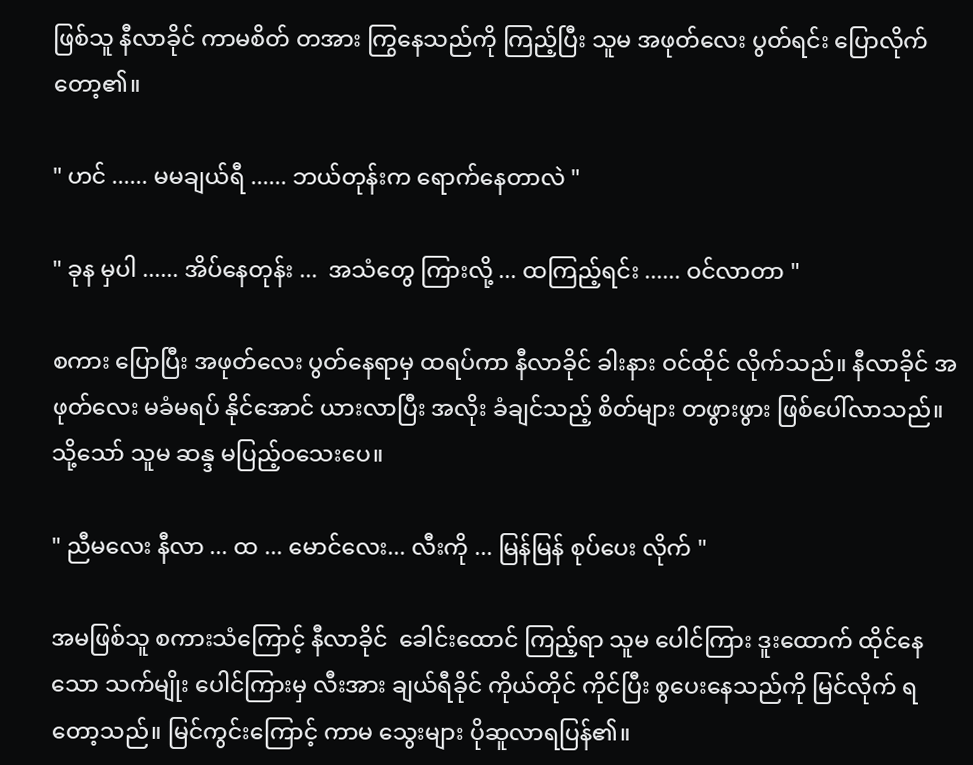ဖြစ်သူ နီလာခိုင် ကာမစိတ် တအား ကြွနေသည်ကို ကြည့်ပြီး သူမ အဖုတ်လေး ပွတ်ရင်း ပြောလိုက်တော့၏။

" ဟင် ...... မမချယ်ရီ ...... ဘယ်တုန်းက ရောက်နေတာလဲ "

" ခုန မှပါ ...... အိပ်နေတုန်း ...  အသံတွေ ကြားလို့ ... ထကြည့်ရင်း ...... ဝင်လာတာ "

စကား ပြောပြီး အဖုတ်လေး ပွတ်နေရာမှ ထရပ်ကာ နီလာခိုင် ခါးနား ဝင်ထိုင် လိုက်သည်။ နီလာခိုင် အဖုတ်လေး မခံမရပ် နိုင်အောင် ယားလာပြီး အလိုး ခံချင်သည့် စိတ်များ တဖွားဖွား ဖြစ်ပေါ်လာသည်။ သို့သော် သူမ ဆန္ဒ မပြည့်ဝသေးပေ။

" ညီမလေး နီလာ ... ထ ... မောင်လေး... လီးကို ... မြန်မြန် စုပ်ပေး လိုက် "

အမဖြစ်သူ စကားသံကြောင့် နီလာခိုင်  ခေါင်းထောင် ကြည့်ရာ သူမ ပေါင်ကြား ဒူးထောက် ထိုင်နေသော သက်မျိုး ပေါင်ကြားမှ လီးအား ချယ်ရီခိုင် ကိုယ်တိုင် ကိုင်ပြီး စွပေးနေသည်ကို မြင်လိုက် ရတော့သည်။ မြင်ကွင်းကြောင့် ကာမ သွေးများ ပိုဆူလာရပြန်၏။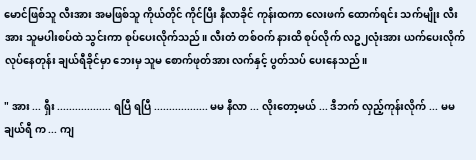မောင်ဖြစ်သူ လီးအား အမဖြစ်သူ ကိုယ်တိုင် ကိုင်ပြီး နီလာခိုင် ကုန်းထကာ လေးဖက် ထောက်ရင်း သက်မျိုး လီးအား သူမပါးစပ်ထဲ သွင်းကာ စုပ်ပေးလိုက်သည်။ လီးတံ တစ်ဝက် နားထိ စုပ်လိုက် လဥ၂လုံးအား ယက်ပေးလိုက် လုပ်နေတုန်း ချယ်ရီခိုင်မှာ ဘေးမှ သူမ စောက်ဖုတ်အား လက်နှင့် ပွတ်သပ် ပေးနေသည်။

" အား ... ရှီး .................. ရပြီ ရပြီ .................. မမ နီလာ ... လိုးတော့မယ် ... ဒီဘက် လှည့်ကုန်းလိုက် ... မမချယ်ရီ က ... ကျ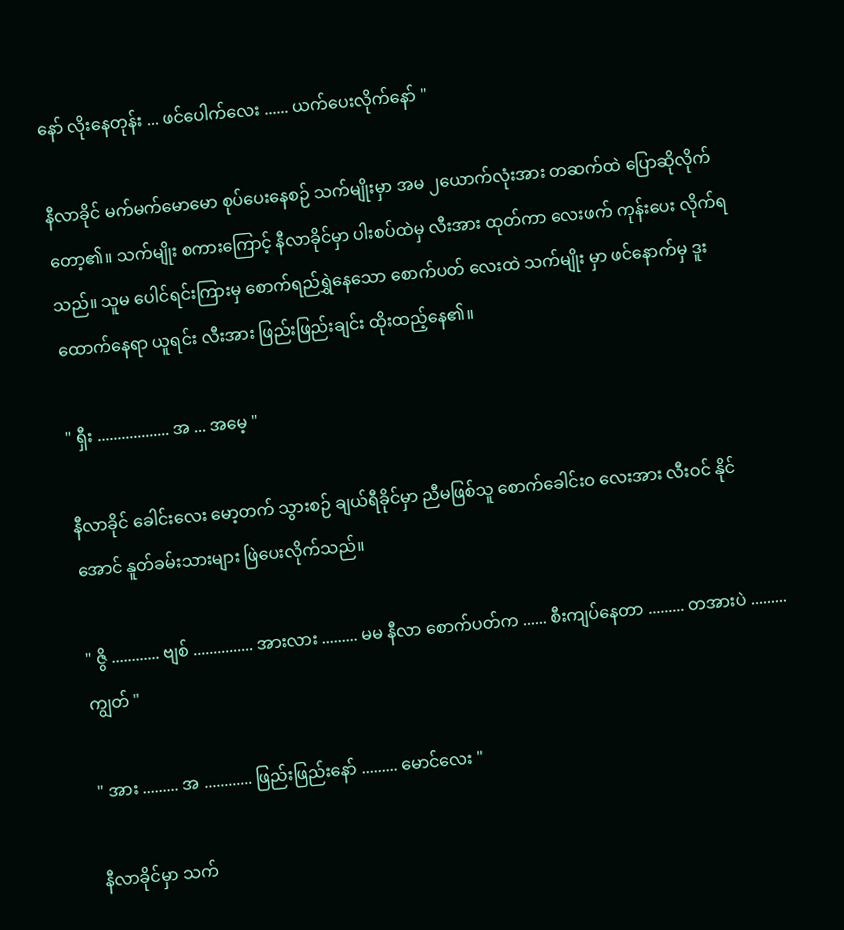နော် လိုးနေတုန်း ... ဖင်ပေါက်လေး ...... ယက်ပေးလိုက်နော် "

နီလာခိုင် မက်မက်မောမော စုပ်ပေးနေစဉ် သက်မျိုးမှာ အမ ၂ယောက်လုံးအား တဆက်ထဲ ပြောဆိုလိုက် တော့၏။ သက်မျိုး စကားကြောင့် နီလာခိုင်မှာ ပါးစပ်ထဲမှ လီးအား ထုတ်ကာ လေးဖက် ကုန်းပေး လိုက်ရသည်။ သူမ ပေါင်ရင်းကြားမှ စောက်ရည်ရွှဲနေသော စောက်ပတ် လေးထဲ သက်မျိုး မှာ ဖင်နောက်မှ ဒူးထောက်နေရာ ယူရင်း လီးအား ဖြည်းဖြည်းချင်း ထိုးထည့်နေ၏။

" ရှီး .................. အ ... အမေ့ "

နီလာခိုင် ခေါင်းလေး မော့တက် သွားစဉ် ချယ်ရီခိုင်မှာ ညီမဖြစ်သူ စောက်ခေါင်းဝ လေးအား လီးဝင် နိုင်အောင် နူတ်ခမ်းသားများ ဖြဲပေးလိုက်သည်။

" ဇွိ ............ ဗျစ် ............... အားလား ......... မမ နီလာ စောက်ပတ်က ...... စီးကျပ်နေတာ ......... တအားပဲ ......... ကျွတ် "

" အား ......... အ ............ ဖြည်းဖြည်းနော် ......... မောင်လေး "

နီလာခိုင်မှာ သက်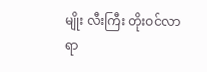မျိုး လီးကြီး တိုးဝင်လာရာ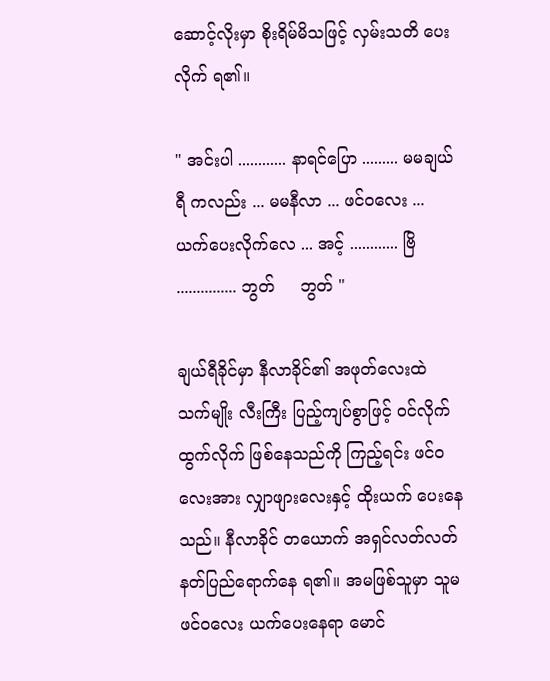ဆောင့်လိုးမှာ စိုးရိမ်မိသဖြင့် လှမ်းသတိ ပေးလိုက် ရ၏။

" အင်းပါ ............ နာရင်ပြော ......... မမချယ်ရီ ကလည်း ... မမနီလာ ... ဖင်ဝလေး ... ယက်ပေးလိုက်လေ ... အင့် ............ ဗြိ ............... ဘွတ်     ဘွတ် "

ချယ်ရီခိုင်မှာ နီလာခိုင်၏ အဖုတ်လေးထဲ သက်မျိုး လီးကြီး ပြည့်ကျပ်စွာဖြင့် ဝင်လိုက် ထွက်လိုက် ဖြစ်နေသည်ကို ကြည့်ရင်း ဖင်ဝလေးအား လျှာဖျားလေးနှင့် ထိုးယက် ပေးနေသည်။ နီလာခိုင် တယောက် အရှင်လတ်လတ် နတ်ပြည်ရောက်နေ ရ၏။ အမဖြစ်သူမှာ သူမဖင်ဝလေး ယက်ပေးနေရာ မောင်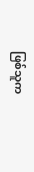ဖြစ်သူက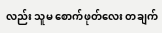လည်း သူမ စောက်ဖုတ်လေး တချက်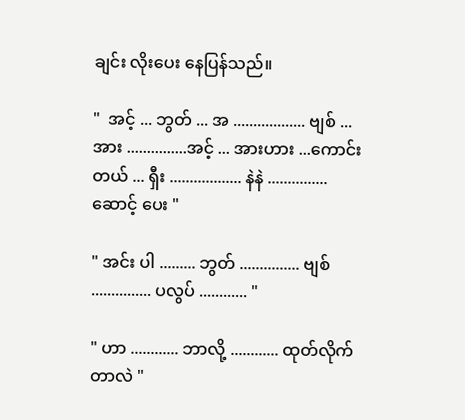ချင်း လိုးပေး နေပြန်သည်။

"  အင့် ... ဘွတ် ... အ .................. ဗျစ် ... အား ...............အင့် ... အားဟား ...ကောင်းတယ် ... ရှီး .................. နဲနဲ ............... ဆောင့် ပေး "

" အင်း ပါ ......... ဘွတ် ............... ဗျစ် ............... ပလွပ် ............ "

" ဟာ ............ ဘာလို့ ............ ထုတ်လိုက် တာလဲ "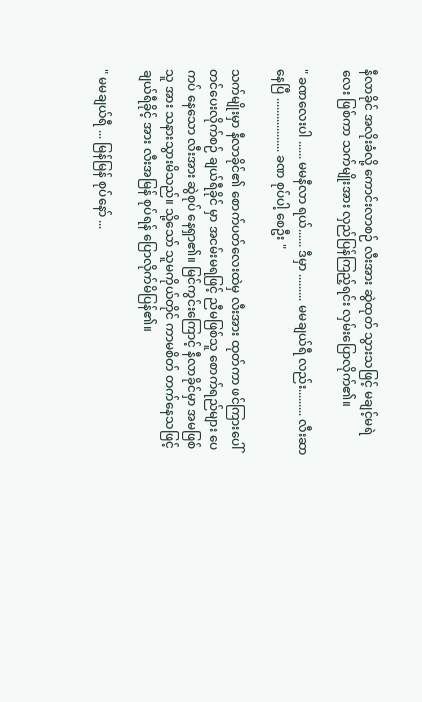နီလာခိုင် အလိုးခံလို့ ကောင်းလာစဉ် လီးအား ဆွဲထုတ် သွားသဖြင့် မချင့်မရဲလေး ဖြစ်ကာ သက်မျိုးအား လှည်ပြန်ကြည့်ရင်း လှမ်းပြောလိုက်၏။

" ခဏလေးပါ ...... မမနီလာ ရယ်...... ဒီမှာ ......... မမချယ်ရီ လည်း......... လီးဆာနေပြီ .................. ခဏ စုပ်ပါ့ စေဦး "

သက်မျိုးမှာ နီလာခိုင်၏ စောက်ပတ်လေးထဲမှ လီးအား ထုတ်ကာ ဖင်ကြားပေါ် တင်ပေးလိုက်စဉ် ချယ်ရီခိုင် မှာ အငမ်းမရဖြင့် ညီမဖြစ်သူ စောက်ရည်များ ပေကပ် နေသော လီးအား ဆွဲစုပ် နေရှာ၏။ မြင်ကွင်းကြောင့် နီလာခိုင်မှာ အမဖြစ်သူ အား သနားသွားမိသည်။ သို့သော် သူမကိုယ်တိုင် ကာမစိတ် တက်နေသဖြင့် ချယ်ရီခိုင့် အား လီးအမြန် စုပ်ရန် ပြောလိုက်မိပြန်၏။

" မမချယ်ရီ ... မြန်မြန် စုပ်နော် ...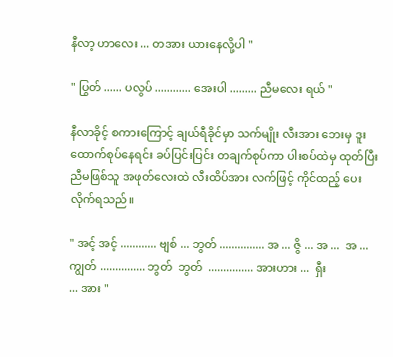နီလာ့ ဟာလေး ... တအား ယားနေလို့ပါ "

" ပြွတ် ...... ပလွပ် ............ အေးပါ ......... ညီမလေး ရယ် "

နီလာခိုင့် စကားကြောင့် ချယ်ရီခိုင်မှာ သက်မျိုး လီးအား ဘေးမှ ဒူးထောက်စုပ်နေရင်း ခပ်ပြင်းပြင်း တချက်စုပ်ကာ ပါးစပ်ထဲမှ ထုတ်ပြီး ညီမဖြစ်သူ အဖုတ်လေးထဲ လီးထိပ်အား လက်ဖြင့် ကိုင်ထည့် ပေးလိုက်ရသည်။

" အင့် အင့် ............ ဗျစ် ... ဘွတ် ............... အ ... ဇွိ ... အ ...  အ ...  ကျွတ် ............... ဘွတ်  ဘွတ်  ............... အားဟား ...  ရှီး
... အား "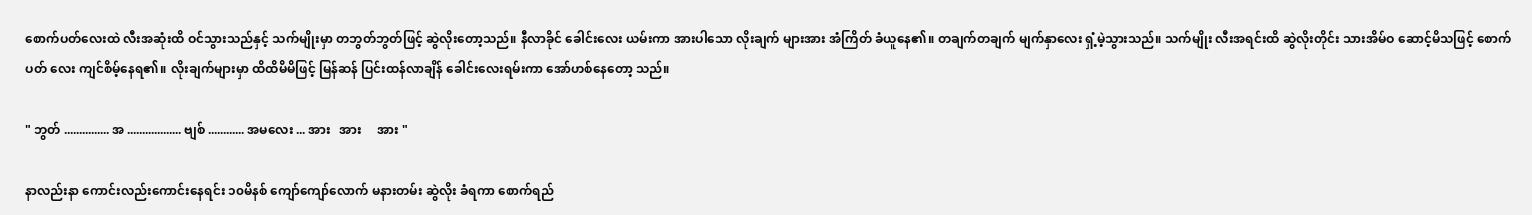စောက်ပတ်လေးထဲ လီးအဆုံးထိ ဝင်သွားသည်နှင့် သက်မျိုးမှာ တဘွတ်ဘွတ်ဖြင့် ဆွဲလိုးတော့သည်။ နီလာခိုင် ခေါင်းလေး ယမ်းကာ အားပါသော လိုးချက် များအား အံကြိတ် ခံယူနေ၏။ တချက်တချက် မျက်နှာလေး ရှံ့မဲ့သွားသည်။ သက်မျိုး လီးအရင်းထိ ဆွဲလိုးတိုင်း သားအိမ်ဝ ဆောင့်မိသဖြင့် စောက်ပတ် လေး ကျင်စိမ့်နေရ၏။ လိုးချက်များမှာ ထိထိမိမိဖြင့် မြန်ဆန် ပြင်းထန်လာချိန် ခေါင်းလေးရမ်းကာ အော်ဟစ်နေတော့ သည်။

" ဘွတ် ............... အ .................. ဗျစ် ............ အမလေး ... အား   အား     အား "

နာလည်းနာ ကောင်းလည်းကောင်းနေရင်း ၁၀မိနစ် ကျော်ကျော်လောက် မနားတမ်း ဆွဲလိုး ခံရကာ စောက်ရည်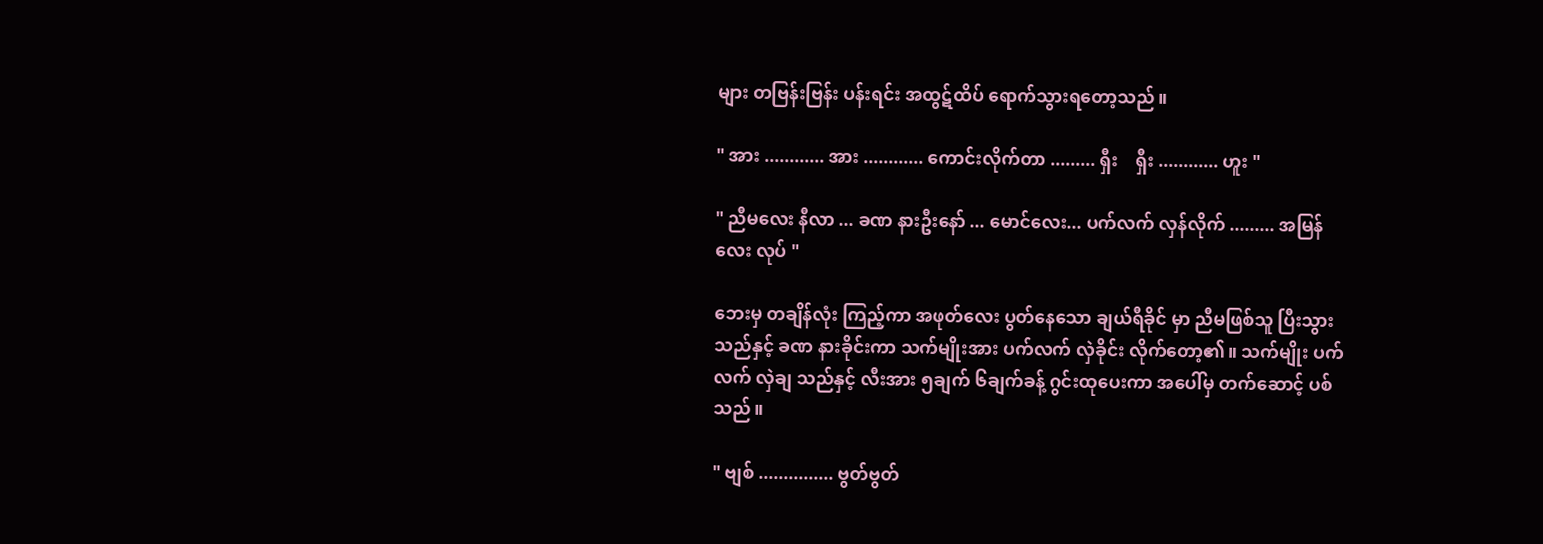များ တဗြန်းဗြန်း ပန်းရင်း အထွဋ်ထိပ် ရောက်သွားရတော့သည်။

" အား ............ အား ............ ကောင်းလိုက်တာ ......... ရှီး    ရှီး ............ ဟူး "

" ညီမလေး နီလာ ... ခဏ နားဦးနော် ... မောင်လေး... ပက်လက် လှန်လိုက် ......... အမြန်လေး လုပ် "

ဘေးမှ တချိန်လုံး ကြည့်ကာ အဖုတ်လေး ပွတ်နေသော ချယ်ရီခိုင် မှာ ညီမဖြစ်သူ ပြီးသွား သည်နှင့် ခဏ နားခိုင်းကာ သက်မျိုးအား ပက်လက် လှဲခိုင်း လိုက်တော့၏။ သက်မျိုး ပက်လက် လှဲချ သည်နှင့် လီးအား ၅ချက် ၆ချက်ခန့် ဂွင်းထုပေးကာ အပေါ်မှ တက်ဆောင့် ပစ်သည်။

" ဗျစ် ............... ဗွတ်ဗွတ်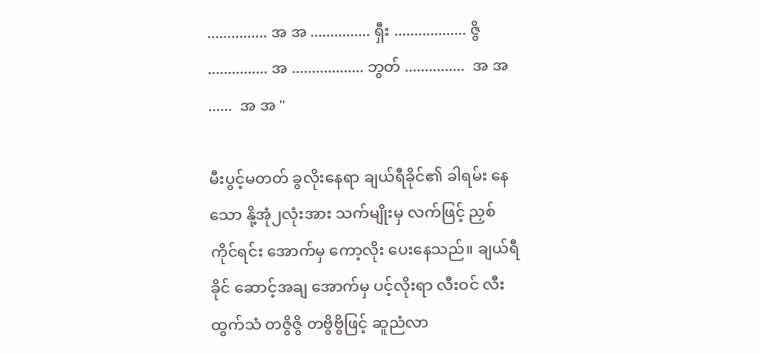............... အ အ ............... ရှီး .................. ဇွိ ............... အ .................. ဘွတ် ...............  အ အ ......  အ အ "

မီးပွင့်မတတ် ခွလိုးနေရာ ချယ်ရီခိုင်၏ ခါရမ်း နေသော နို့အုံ၂လုံးအား သက်မျိုးမှ လက်ဖြင့် ညှစ်ကိုင်ရင်း အောက်မှ ကော့လိုး ပေးနေသည်။ ချယ်ရီခိုင် ဆောင့်အချ အောက်မှ ပင့်လိုးရာ လီးဝင် လီးထွက်သံ တဇွိဇွိ တဗွိဗွိဖြင့် ဆူညံလာ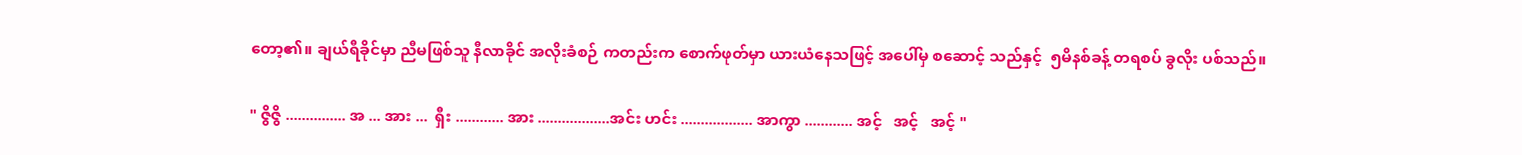တော့၏။ ချယ်ရီခိုင်မှာ ညီမဖြစ်သူ နီလာခိုင် အလိုးခံစဉ် ကတည်းက စောက်ဖုတ်မှာ ယားယံနေသဖြင့် အပေါ်မှ စဆောင့် သည်နှင့်  ၅မိနစ်ခန့် တရစပ် ခွလိုး ပစ်သည်။

" ဇွိဇွိ ............... အ ... အား ...  ရှီး ............ အား ..................အင်း ဟင်း .................. အာကွာ ............ အင့်   အင့်   အင့် "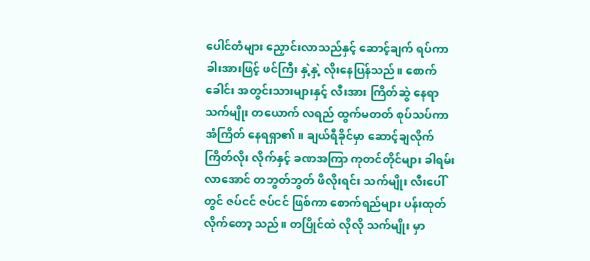ပေါင်တံများ ညှောင်းလာသည်နှင့် ဆောင့်ချက် ရပ်ကာ ခါးအားဖြင့် ဖင်ကြီး နှဲ့နှဲ့ လိုးနေပြန်သည်။ စောက်ခေါင်း အတွင်းသားများနှင့် လီးအား ကြိတ်ဆွဲ နေရာ သက်မျိုး တယောက် လရည် ထွက်မတတ် စုပ်သပ်ကာ အံကြိတ် နေရရှာ၏။ ချယ်ရီခိုင်မှာ ဆောင့်ချလိုက် ကြိတ်လိုး လိုက်နှင့် ခဏအကြာ ကုတင်တိုင်များ ခါရမ်းလာအောင် တဘွတ်ဘွတ် ဖိလိုးရင်း သက်မျိုး လီးပေါ်တွင် ဇပ်ငင် ဇပ်ငင် ဖြစ်ကာ စောက်ရည်များ ပန်းထုတ် လိုက်တော့ သည်။ တပြိုင်ထဲ လိုလို သက်မျိုး မှာ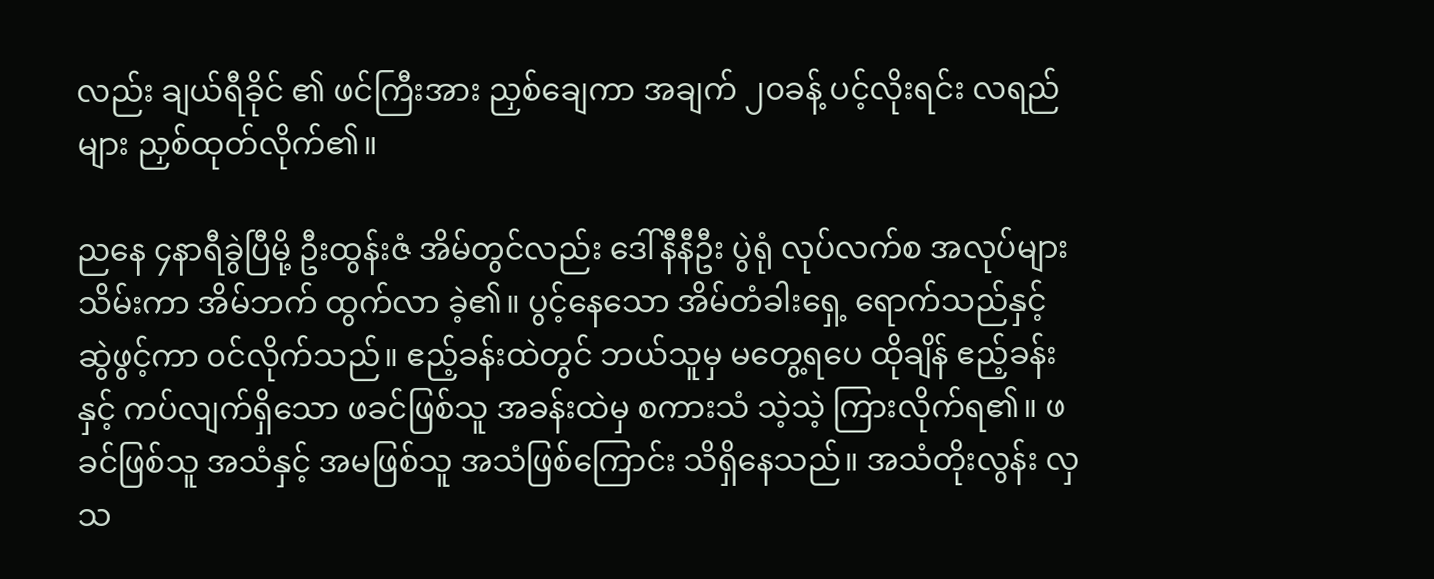လည်း ချယ်ရီခိုင် ၏ ဖင်ကြီးအား ညှစ်ချေကာ အချက် ၂၀ခန့် ပင့်လိုးရင်း လရည်များ ညှစ်ထုတ်လိုက်၏။

ညနေ ၄နာရီခွဲပြီမို့ ဦးထွန်းဇံ အိမ်တွင်လည်း ဒေါ်နီနီဦး ပွဲရုံ လုပ်လက်စ အလုပ်များ သိမ်းကာ အိမ်ဘက် ထွက်လာ ခဲ့၏။ ပွင့်နေသော အိမ်တံခါးရှေ့ ရောက်သည်နှင့် ဆွဲဖွင့်ကာ ၀င်လိုက်သည်။ ဧည့်ခန်းထဲတွင် ဘယ်သူမှ မတွေ့ရပေ ထိုချိန် ဧည့်ခန်းနှင့် ကပ်လျက်ရှိသော ဖခင်ဖြစ်သူ အခန်းထဲမှ စကားသံ သဲ့သဲ့ ကြားလိုက်ရ၏။ ဖခင်ဖြစ်သူ အသံနှင့် အမဖြစ်သူ အသံဖြစ်ကြောင်း သိရှိနေသည်။ အသံတိုးလွန်း လှသ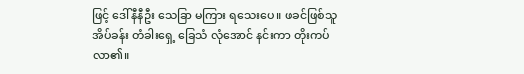ဖြင့် ဒေါ်နီနီဦး သေခြာ မကြား ရသေးပေ။ ဖခင်ဖြစ်သူ အိပ်ခန်း တံခါးရှေ့ ခြေသံ လုံအောင် နင်းကာ တိုးကပ်လာ၏။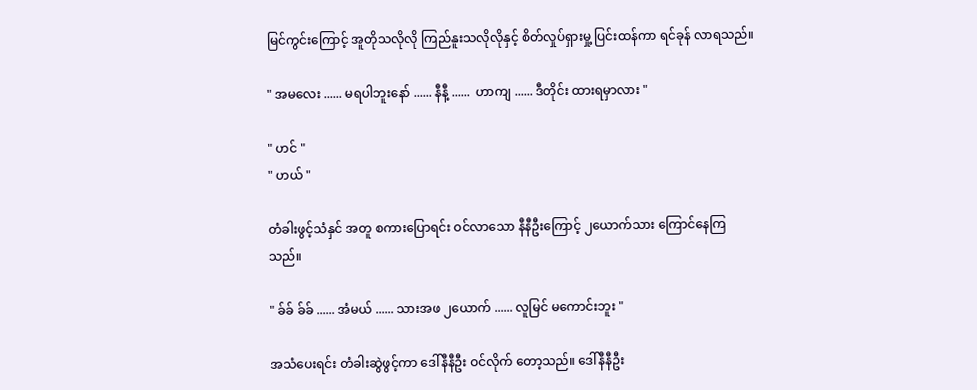မြင်ကွင်းကြောင့် အူတိုသလိုလို ကြည်နူးသလိုလိုနှင့် စိတ်လှုပ်ရှားမှု့ ပြင်းထန်ကာ ရင်ခုန် လာရသည်။

" အမလေး ...... မရပါဘူးနော် ...... နီနီ့ ......  ဟာကျ ...... ဒီတိုင်း ထားရမှာလား "

" ဟင် "
" ဟယ် "

တံခါးဖွင့်သံနှင် အတူ စကားပြောရင်း ဝင်လာသော နီနီဦးကြောင့် ၂ယောက်သား ကြောင်နေကြသည်။

" ခ်ခ် ခ်ခ် ...... အံမယ် ...... သားအဖ ၂ယောက် ...... လူမြင် မကောင်းဘူး "

အသံပေးရင်း တံခါးဆွဲဖွင့်ကာ ဒေါ်နီနီဦး ဝင်လိုက် တော့သည်။ ဒေါ်နီနီဦး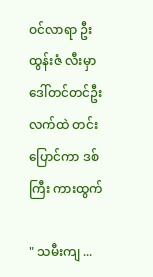ဝင်လာရာ ဦးထွန်းဇံ လီးမှာ  ဒေါ်တင်တင်ဦး လက်ထဲ တင်းပြောင်ကာ ဒစ်ကြီး ကားထွက်

" သမီးကျ ...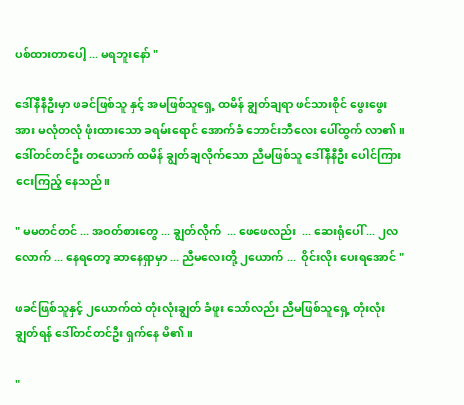ပစ်ထားတာပေါ့ ... မရဘူးနော် "

ဒေါ်နီနီဦးမှာ ဖခင်ဖြစ်သူ နှင့် အမဖြစ်သူရှေ့ ထမိန် ချွတ်ချရာ ဖင်သားစိုင် ဖွေးဖွေးအား မလုံတလုံ ဖုံးထားသော ခရမ်းရောင် အောက်ခံ ဘောင်းဘီလေး ပေါ်ထွက် လာ၏။ ဒေါ်တင်တင်ဦး တယောက် ထမိန် ချွတ်ချလိုက်သော ညီမဖြစ်သူ ဒေါ်နီနီဦး ပေါင်ကြား ငေးကြည့် နေသည်။

" မမတင်တင် ... အဝတ်စားတွေ ... ချွတ်လိုက်  ... ဖေဖေလည်း  ... ဆေးရုံပေါ် ... ၂လလောက် ... နေရတော့ ဆာနေရှာမှာ ... ညီမလေးတို့ ၂ယောက် ...  ဝိုင်းလိုး ပေးရအောင် "

ဖခင်ဖြစ်သူနှင့် ၂ယောက်ထဲ တုံးလုံးချွတ် ခံဖူး သော်လည်း ညီမဖြစ်သူရှေ့ တုံးလုံးချွတ်ရန် ဒေါ်တင်တင်ဦး ရှက်နေ မိ၏။

"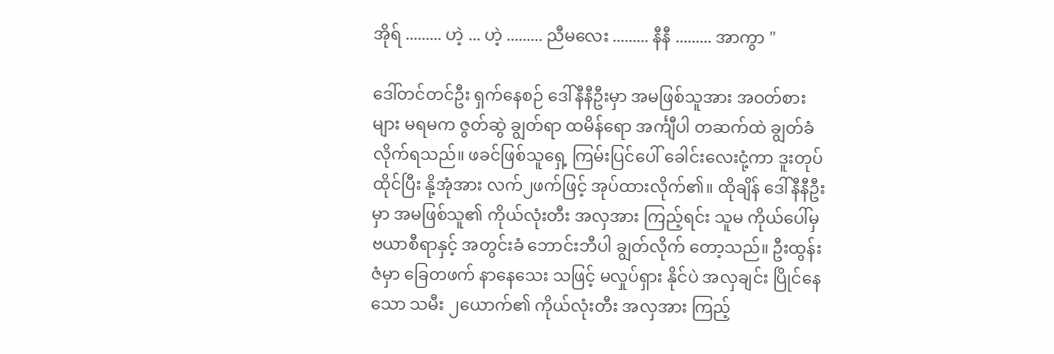အိုရ် ......... ဟဲ့ ... ဟဲ့ ......... ညီမလေး ......... နီနီ ......... အာကွာ "

ဒေါ်တင်တင်ဦး ရှက်နေစဉ် ဒေါ်နီနီဦးမှာ အမဖြစ်သူအား အဝတ်စားများ မရမက ဇွတ်ဆွဲ ချွတ်ရာ ထမိန်ရော အင်္ကျီပါ တဆက်ထဲ ချွတ်ခံ လိုက်ရသည်။ ဖခင်ဖြစ်သူရှေ့ ကြမ်းပြင်ပေါ် ခေါင်းလေးငုံ့ကာ ဒူးတုပ်ထိုင်ပြီး နို့အုံအား လက်၂ဖက်ဖြင့် အုပ်ထားလိုက်၏။ ထိုချိန် ဒေါ်နီနီဦးမှာ အမဖြစ်သူ၏ ကိုယ်လုံးတီး အလှအား ကြည့်ရင်း သူမ ကိုယ်ပေါ်မှ ဗယာစီရာနှင့် အတွင်းခံ ဘောင်းဘီပါ ချွတ်လိုက် တော့သည်။ ဦးထွန်းဇံမှာ ခြေတဖက် နာနေသေး သဖြင့် မလှုပ်ရှား နိုင်ပဲ အလှချင်း ပြိုင်နေသော သမီး ၂ယောက်၏ ကိုယ်လုံးတီး အလှအား ကြည့်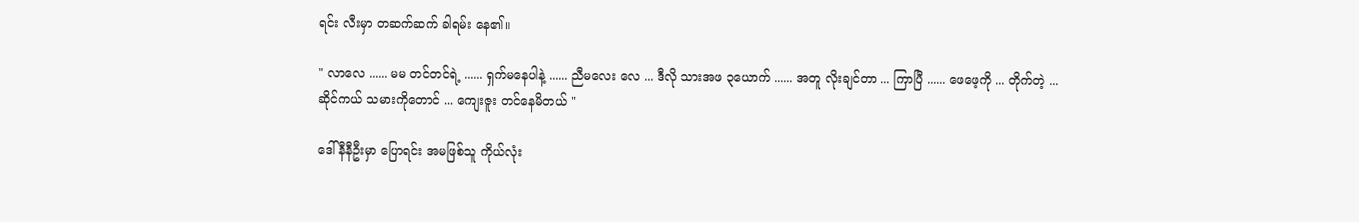ရင်း လီးမှာ တဆက်ဆက် ခါရမ်း နေ၏။

" လာလေ ...... မမ တင်တင်ရဲ့ ...... ရှက်မနေပါနဲ့ ...... ညီမလေး လေ ... ဒီလို သားအဖ ၃ယောက် ...... အတူ လိုးချင်တာ ... ကြာပြီ ...... ဖေဖေ့ကို ... တိုက်တဲ့ ... ဆိုင်ကယ် သမားကိုတောင် ... ကျေးဇူး တင်နေမိတယ် "

ဒေါ်နီနီဦးမှာ ပြောရင်း အမဖြစ်သူ ကိုယ်လုံး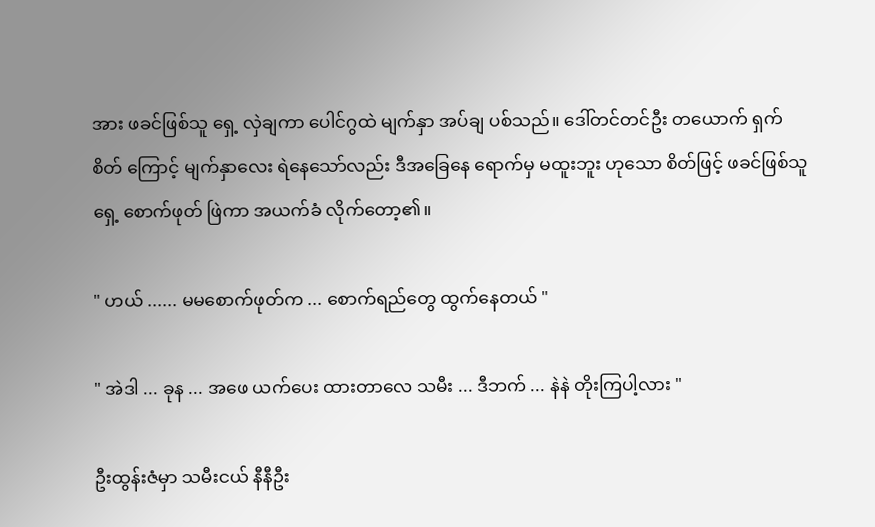အား ဖခင်ဖြစ်သူ ရှေ့ လှဲချကာ ပေါင်ဂွထဲ မျက်နှာ အပ်ချ ပစ်သည်။ ဒေါ်တင်တင်ဦး တယောက် ရှက်စိတ် ကြောင့် မျက်နှာလေး ရဲနေသော်လည်း ဒီအခြေနေ ရောက်မှ မထူးဘူး ဟုသော စိတ်ဖြင့် ဖခင်ဖြစ်သူရှေ့ စောက်ဖုတ် ဖြဲကာ အယက်ခံ လိုက်တော့၏။

" ဟယ် ...... မမစောက်ဖုတ်က ... စောက်ရည်တွေ ထွက်နေတယ် "

" အဲဒါ ... ခုန ... အဖေ ယက်ပေး ထားတာလေ သမီး ... ဒီဘက် ... နဲနဲ တိုးကြပါ့လား "

ဦးထွန်းဇံမှာ သမီးငယ် နီနီဦး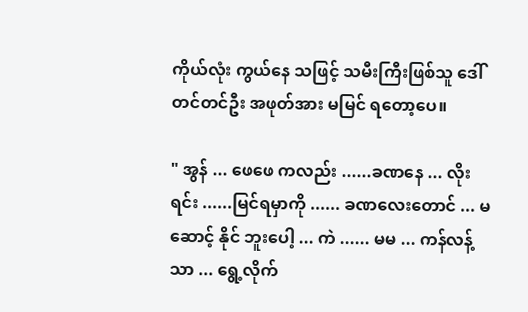ကိုယ်လုံး ကွယ်နေ သဖြင့် သမီးကြီးဖြစ်သူ ဒေါ်တင်တင်ဦး အဖုတ်အား မမြင် ရတော့ပေ။

" အွန် ... ဖေဖေ ကလည်း ......ခဏနေ ... လိုးရင်း ......မြင်ရမှာကို ...... ခဏလေးတောင် ... မဆောင့် နိုင် ဘူးပေါ့ ... ကဲ ...... မမ ... ကန်လန့်သာ ... ရွေ့လိုက်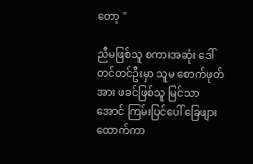တော့ "

ညီမဖြစ်သူ စကားအဆုံး ဒေါ်တင်တင်ဦးမှာ သူမ စောက်ဖုတ်အား ဖခင်ဖြစ်သူ မြင်သာအောင် ကြမ်းပြင်ပေါ် ခြေဖျားထောက်ကာ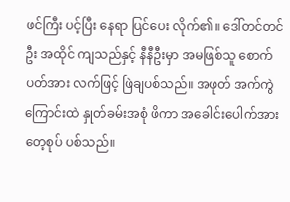ဖင်ကြီး ပင့်ပြီး နေရာ ပြင်ပေး လိုက်၏။ ဒေါ်တင်တင်ဦး အထိုင် ကျသည်နှင့် နီနီဦးမှာ အမဖြစ်သူ စောက်ပတ်အား လက်ဖြင့် ဖြဲချပစ်သည်။ အဖုတ် အက်ကွဲကြောင်းထဲ နှုတ်ခမ်းအစုံ ဖိကာ အခေါင်းပေါက်အား တေ့စုပ် ပစ်သည်။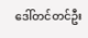ဒေါ်တင်တင်ဦး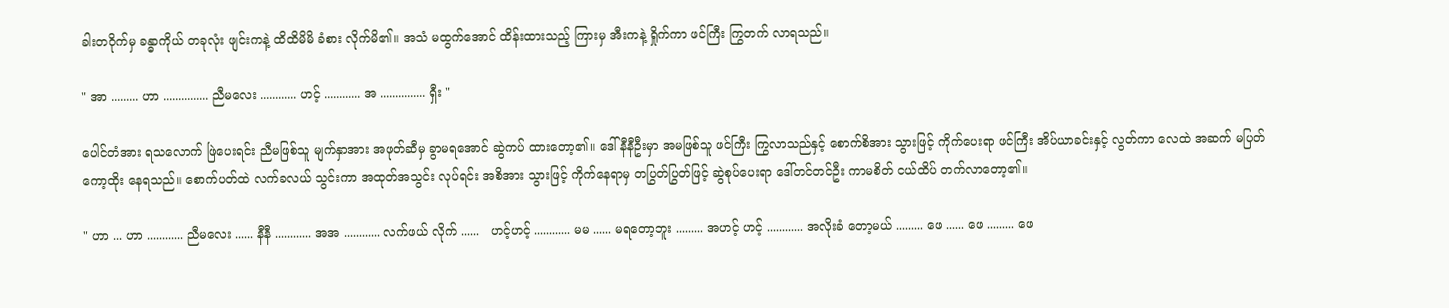ခါးတဝိုက်မှ ခန္ဓာကိုယ် တခုလုံး ဖျင်းကနဲ့ ထိထိမိမိ ခံစား လိုက်မိ၏။ အသံ မထွက်အောင် ထိန်းထားသည့် ကြားမှ အီးကနဲ့ ရှိုက်ကာ ဖင်ကြီး ကြွတက် လာရသည်။

" အာ ......... ဟာ ............... ညီမလေး ............ ဟင့် ............ အ ............... ရှီး "

ပေါင်တံအား ရသလောက် ဖြဲပေးရင်း ညီမဖြစ်သူ မျက်နှာအား အဖုတ်ဆီမှ ခွာမရအောင် ဆွဲကပ် ထားတော့၏။ ဒေါ်နီနီဦးမှာ အမဖြစ်သူ ဖင်ကြီး ကြွလာသည်နှင့် စောက်စိအား သွားဖြင့် ကိုက်ပေးရာ ဖင်ကြီး အိပ်ယာခင်းနှင့် လွတ်ကာ လေထဲ အဆက် မပြတ် ကော့ထိုး နေရသည်။ စောက်ပတ်ထဲ လက်ခလယ် သွင်းကာ အထုတ်အသွင်း လုပ်ရင်း အစိအား သွားဖြင့် ကိုက်နေရာမှ တပြွတ်ပြွတ်ဖြင့် ဆွဲစုပ်ပေးရာ ဒေါ်တင်တင်ဦး ကာမစိတ် ငယ်ထိပ် တက်လာတော့၏။

" ဟာ ... ဟာ ............ ညီမလေး ...... နီနီ ............ အအ ............ လက်ဖယ် လိုက် ......   ဟင့်ဟင့် ............ မမ ...... မရတော့ဘူး ......... အဟင့် ဟင့် ............ အလိုးခံ တော့မယ် ......... ဖေ ...... ဖေ ......... ဖေ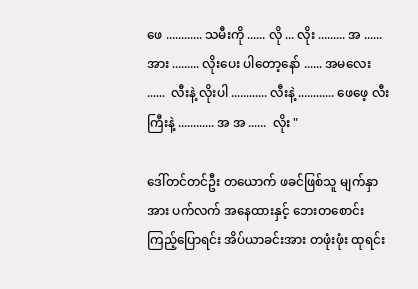ဖေ ............ သမီးကို ...... လို ... လိုး ......... အ ...... အား ......... လိုးပေး ပါတော့နော် ...... အမလေး ......  လီးနဲ့ လိုးပါ ............ လီးနဲ့ ............ ဖေဖေ့ လီးကြီးနဲ့ ............ အ အ ......  လိုး "

ဒေါ်တင်တင်ဦး တယောက် ဖခင်ဖြစ်သူ မျက်နှာအား ပက်လက် အနေထားနှင့် ဘေးတစောင်း ကြည့်ပြောရင်း အိပ်ယာခင်းအား တဖုံးဖုံး ထုရင်း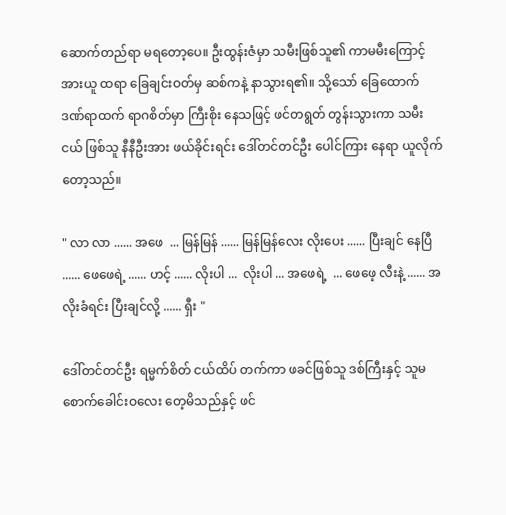ဆောက်တည်ရာ မရတော့ပေ။ ဦးထွန်းဇံမှာ သမီးဖြစ်သူ၏ ကာမမီးကြောင့် အားယူ ထရာ ခြေချင်းဝတ်မှ ဆစ်ကနဲ့ နာသွားရ၏။ သို့သော် ခြေထောက် ဒဏ်ရာထက် ရာဂစိတ်မှာ ကြီးစိုး နေသဖြင့် ဖင်တရွတ် တွန်းသွားကာ သမီးငယ် ဖြစ်သူ နီနီဦးအား ဖယ်ခိုင်းရင်း ဒေါ်တင်တင်ဦး ပေါင်ကြား နေရာ ယူလိုက် တော့သည်။

" လာ လာ ...... အဖေ  ... မြန်မြန် ...... မြန်မြန်လေး လိုးပေး ...... ပြီးချင် နေပြီ ...... ဖေဖေရဲ့ ...... ဟင့် ...... လိုးပါ ...  လိုးပါ ... အဖေရဲ့  ... ဖေဖေ့ လီးနဲ့ ...... အလိုးခံရင်း ပြီးချင်လို့ ...... ရှီး "

ဒေါ်တင်တင်ဦး ရမ္မက်စိတ် ငယ်ထိပ် တက်ကာ ဖခင်ဖြစ်သူ ဒစ်ကြီးနှင့် သူမ စောက်ခေါင်းဝလေး တေ့မိသည်နှင့် ဖင်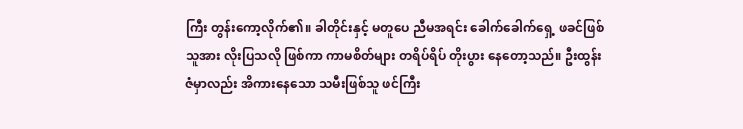ကြီး တွန်းကော့လိုက်၏။ ခါတိုင်းနှင့် မတူပေ ညီမအရင်း ခေါက်ခေါက်ရှေ့ ဖခင်ဖြစ်သူအား လိုးပြသလို ဖြစ်ကာ ကာမစိတ်များ တရိပ်ရိပ် တိုးပွား နေတော့သည်။ ဦးထွန်းဇံမှာလည်း အိကားနေသော သမီးဖြစ်သူ ဖင်ကြီး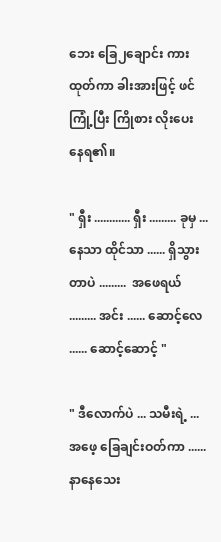ဘေး ခြေ၂ချောင်း ကားထုတ်ကာ ခါးအားဖြင့် ဖင်ကြုံ့ပြီး ကြိုစား လိုးပေး နေရ၏။

" ရှီး ............ ရှီး ......... ခုမှ ... နေသာ ထိုင်သာ ...... ရှိသွားတာပဲ .........  အဖေရယ် ......... အင်း ...... ဆောင့်လေ ...... ဆောင့်ဆောင့် "

" ဒီလောက်ပဲ ... သမီးရဲ့ ... အဖေ့ ခြေချင်းဝတ်ကာ ...... နာနေသေး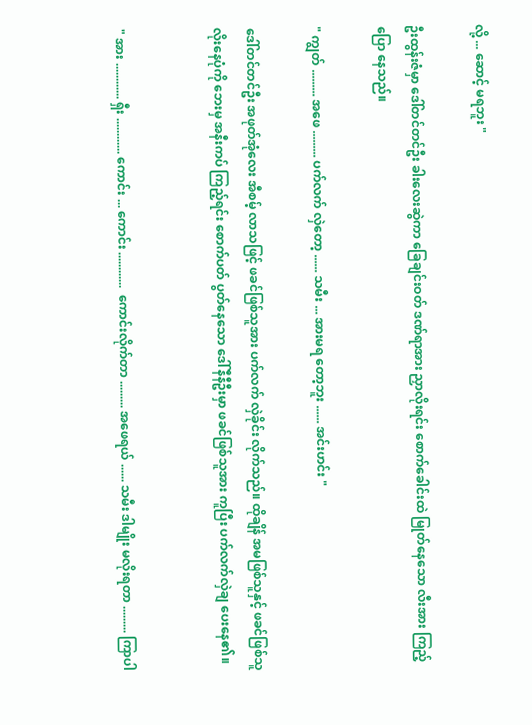လို့ ... ဆောင့် မရဘူး "

ဦးထွန်းဇံမှာ ဒေါ်တင်တင်ဦး ခါးလေးဆွဲကာ ခြေချင်းဝတ် ဒဏ်ရာအား ညှာလိုးရင်း စောက်ခေါင်းထဲ မြုတ်နေသော လီးအား ကြည့်ပြော နေသည်။

" ကျွတ် ......... အဖေ ......... ပက်လက် လှဲတော့ ...... သမီး ... အားမရ တော့ဘူး ...... အင်းဟင်း "

ဒေါ်တင်တင်ဦး အဖုတ်အုံလေး အီစမ့် လာသဖြင့် ဖခင်ဖြစ်သူအား ပက်လက် လှဲခိုင်း လိုက်သည်။ ထိုချိန် အမဖြစ်သူနှင့် ဖခင်ဖြစ်သူ လိုးနေပုံကို ဘေးမှ အနီးကပ် ကြည့်ရင်း စောက်ပတ် ပွတ်နေသော ဒေါ်နီနီဦးမှာ ဖခင်ဖြစ်သူအား ကူပြီး ပက်လက်လှဲချ ပေးနေ၏။


" အား ............ ရှီး ............ ကောင်း ... ကောင်း ............  ကောင်းလိုက်တာ ......... အဖေရယ် ...... သမီး ဒါမျိုး မလိုးရတာ ......... ကြာပါ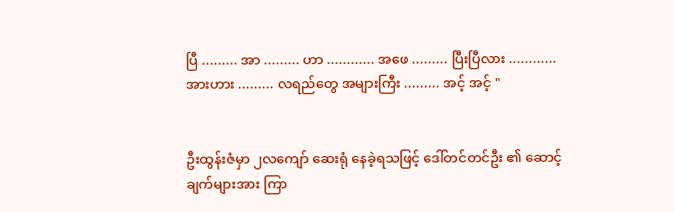ပြီ ......... အာ ......... ဟာ ............ အဖေ ......... ပြီးပြီလား ............  အားဟား ......... လရည်တွေ အများကြီး ......... အင့် အင့် "


ဦးထွန်းဇံမှာ ၂လကျော် ဆေးရုံ နေခဲ့ရသဖြင့် ဒေါ်တင်တင်ဦး ၏ ဆောင့်ချက်များအား ကြာ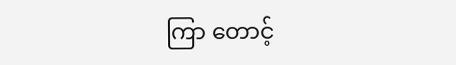ကြာ တောင့်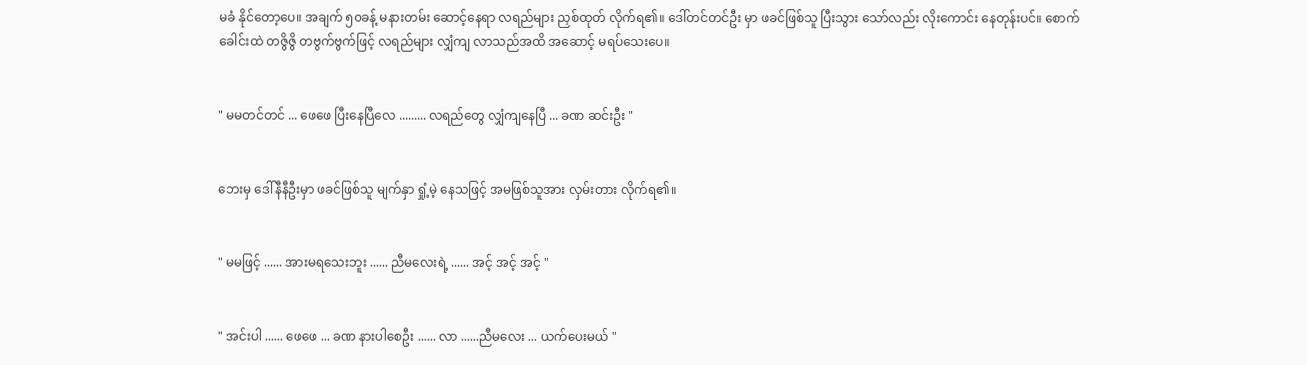မခံ နိုင်တော့ပေ။ အချက် ၅၀ခန့် မနားတမ်း ဆောင့်နေရာ လရည်များ ညှစ်ထုတ် လိုက်ရ၏။ ဒေါ်တင်တင်ဦး မှာ ဖခင်ဖြစ်သူ ပြီးသွား သော်လည်း လိုးကောင်း နေတုန်းပင်။ စောက်ခေါင်းထဲ တဇွိဇွိ တဗွက်ဗွက်ဖြင့် လရည်များ လျှံကျ လာသည်အထိ အဆောင့် မရပ်သေးပေ။


" မမတင်တင် ... ဖေဖေ ပြီးနေပြီလေ ......... လရည်တွေ လျှံကျနေပြီ ... ခဏ ဆင်းဦး "


ဘေးမှ ဒေါ်နီနီဦးမှာ ဖခင်ဖြစ်သူ မျက်နှာ ရှုံ့မဲ့ နေသဖြင့် အမဖြစ်သူအား လှမ်းတား လိုက်ရ၏။


" မမဖြင့် ...... အားမရသေးဘူး ...... ညီမလေးရဲ့ ...... အင့် အင့် အင့် "


" အင်းပါ ...... ဖေဖေ ... ခဏ နားပါစေဦး ...... လာ ......ညီမလေး ... ယက်ပေးမယ် "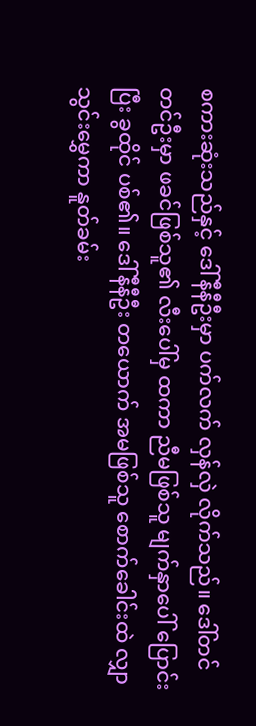စကားဆုံးသည်နှင့် ဒေါ်နီနီဦးမှာ ပက်လက် လှန်လှဲ လိုက်သည်။ ဒေါ်တင်တင်ဦးမှာ ဖခင်ဖြစ်သူ၏ လီးပေါ်မှ ထကာ ညီမဖြစ်သူ မျက်နှာပေါ် ပြောင်းပြီး ခွထိုင် ပစ်၏။ ဒေါ်နီနီဦး တယောက် အမဖြစ်သူ စောက်ခေါင်းထဲ လျှာသွင်းမွှေကာ နူတ်ခမ်း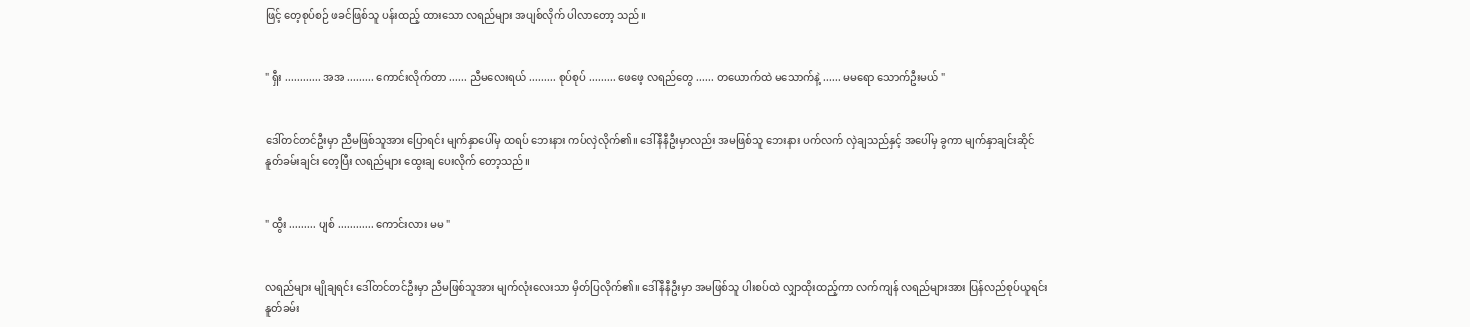ဖြင့် တေ့စုပ်စဉ် ဖခင်ဖြစ်သူ ပန်းထည့် ထားသော လရည်များ အပျစ်လိုက် ပါလာတော့ သည်။


" ရှီး ............ အအ ......... ကောင်းလိုက်တာ ...... ညီမလေးရယ် ......... စုပ်စုပ် ......... ဖေဖေ့ လရည်တွေ ...... တယောက်ထဲ မသောက်နဲ့ ...... မမရော သောက်ဦးမယ် "


ဒေါ်တင်တင်ဦးမှာ ညီမဖြစ်သူအား ပြောရင်း မျက်နှာပေါ်မှ ထရပ် ဘေးနား ကပ်လှဲလိုက်၏။ ဒေါ်နီနီဦးမှာလည်း အမဖြစ်သူ ဘေးနား ပက်လက် လှဲချသည်နှင့် အပေါ်မှ ခွကာ မျက်နှာချင်းဆိုင် နူတ်ခမ်းချင်း တေ့ပြီး လရည်များ ထွေးချ ပေးလိုက် တော့သည်။


" ထွီး ......... ပျစ် ............ ကောင်းလား မမ "


လရည်များ မျိုချရင်း ဒေါ်တင်တင်ဦးမှာ ညီမဖြစ်သူအား မျက်လုံးလေးသာ မှိတ်ပြလိုက်၏။ ဒေါ်နီနီဦးမှာ အမဖြစ်သူ ပါးစပ်ထဲ လျှာထိုးထည့်ကာ လက်ကျန် လရည်များအား ပြန်လည်စုပ်ယူရင်း နူတ်ခမ်း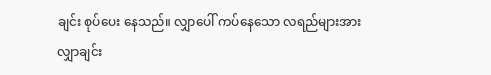ချင်း စုပ်ပေး နေသည်။ လျှာပေါ် ကပ်နေသော လရည်များအား လျှာချင်း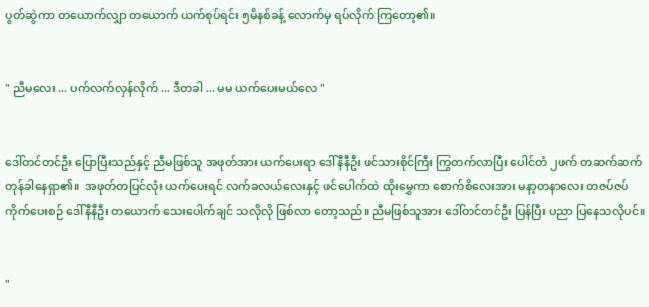ပွတ်ဆွဲကာ တယောက်လျှာ တယောက် ယက်စုပ်ရင်း ၅မိနစ်ခန့် လောက်မှ ရပ်လိုက် ကြတော့၏။


" ညီမလေး ... ပက်လက်လှန်လိုက် ... ဒီတခါ ... မမ ယက်ပေးမယ်လေ "


ဒေါ်တင်တင်ဦး ပြောပြီးသည်နှင့် ညီမဖြစ်သူ အဖုတ်အား ယက်ပေးရာ ဒေါ်နီနီဦး ဖင်သားစိုင်ကြီး ကြွတက်လာပြီး ပေါင်တံ ၂ဖက် တဆက်ဆက် တုန်ခါနေရှာ၏။  အဖုတ်တပြင်လုံး ယက်ပေးရင် လက်ခလယ်လေးနှင့် ဖင်ပေါက်ထဲ ထိုးမွှေကာ စောက်စိလေးအား မနာ့တနာလေး တဇပ်ဇပ် ကိုက်ပေးစဉ် ဒေါ်နီနီဦး တယောက် သေးပေါက်ချင် သလိုလို ဖြစ်လာ တော့သည်။ ညီမဖြစ်သူအား ဒေါ်တင်တင်ဦး ပြန်ပြီး ပညာ ပြနေသလိုပင်။


"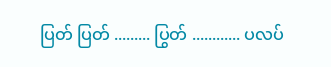ပြတ် ပြတ် ......... ပြွတ် ............ ပလပ်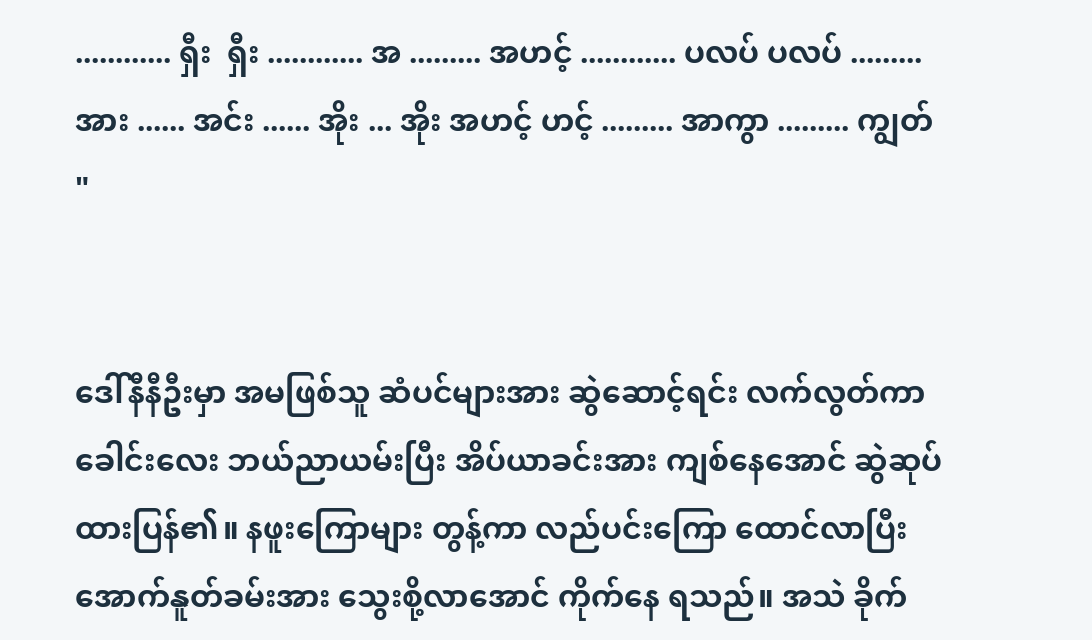............ ရှီး  ရှီး ............ အ ......... အဟင့် ............ ပလပ် ပလပ် ......... အား ...... အင်း ...... အိုး ... အိုး အဟင့် ဟင့် ......... အာကွာ ......... ကျွတ် "


ဒေါ်နီနီဦးမှာ အမဖြစ်သူ ဆံပင်များအား ဆွဲဆောင့်ရင်း လက်လွတ်ကာ ခေါင်းလေး ဘယ်ညာယမ်းပြီး အိပ်ယာခင်းအား ကျစ်နေအောင် ဆွဲဆုပ် ထားပြန်၏။ နဖူးကြောများ တွန့်ကာ လည်ပင်းကြော ထောင်လာပြီး အောက်နူတ်ခမ်းအား သွေးစို့လာအောင် ကိုက်နေ ရသည်။ အသဲ ခိုက်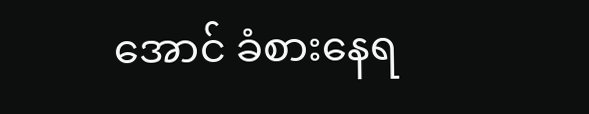အောင် ခံစားနေရ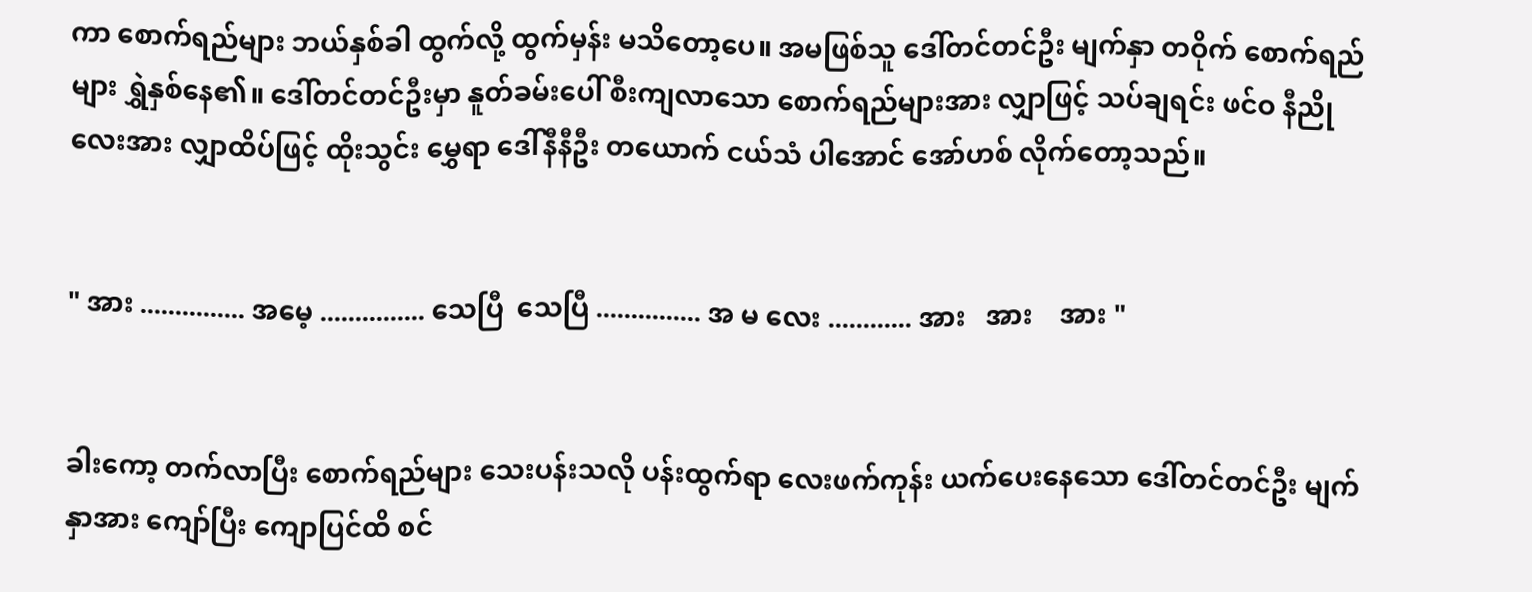ကာ စောက်ရည်များ ဘယ်နှစ်ခါ ထွက်လို့ ထွက်မှန်း မသိတော့ပေ။ အမဖြစ်သူ ဒေါ်တင်တင်ဦး မျက်နှာ တဝိုက် စောက်ရည်များ ရွှဲနှစ်နေ၏။ ဒေါ်တင်တင်ဦးမှာ နူတ်ခမ်းပေါ် စီးကျလာသော စောက်ရည်များအား လျှာဖြင့် သပ်ချရင်း ဖင်ဝ နီညိုလေးအား လျှာထိပ်ဖြင့် ထိုးသွင်း မွှေရာ ဒေါ်နီနီဦး တယောက် ငယ်သံ ပါအောင် အော်ဟစ် လိုက်တော့သည်။


" အား ............... အမေ့ ............... သေပြီ  သေပြီ ............... အ မ လေး ............ အား   အား    အား "


ခါးကော့ တက်လာပြီး စောက်ရည်များ သေးပန်းသလို ပန်းထွက်ရာ လေးဖက်ကုန်း ယက်ပေးနေသော ဒေါ်တင်တင်ဦး မျက်နှာအား ကျော်ပြီး ကျောပြင်ထိ စင်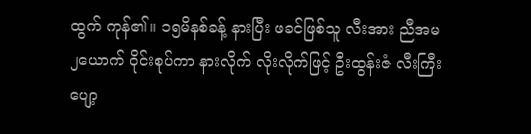ထွက် ကုန်၏။ ၁၅မိနစ်ခန့် နားပြီး ဖခင်ဖြစ်သူ လီးအား ညီအမ ၂ယောက် ဝိုင်းစုပ်ကာ နားလိုက် လိုးလိုက်ဖြင့် ဦးထွန်းဇံ လီးကြီး ပျော့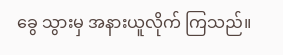ခွေ သွားမှ အနားယူလိုက် ကြသည်။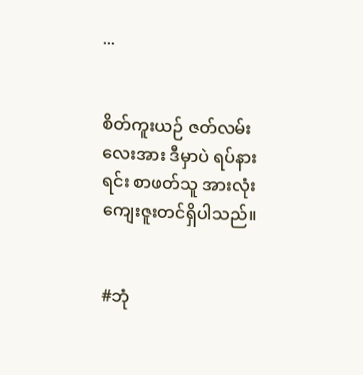...


စိတ်ကူးယဉ် ဇတ်လမ်းလေးအား ဒီမှာပဲ ရပ်နားရင်း စာဖတ်သူ အားလုံး ကျေးဇူးတင်ရှိပါသည်။


#ဘုံ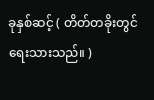ခုနှစ်ဆင့် ( တိတ်တခိုးတွင် ရေးသားသည်။ )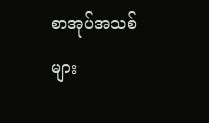စာအုပ်အသစ်များ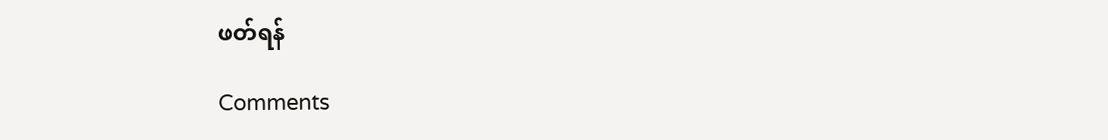ဖတ်ရန်

Comments